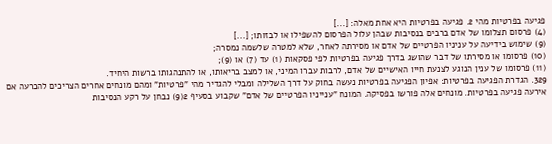פגיעה בפרטיות מהי 2. פגיעה בפרטיות היא אחת מאלה: [...]
(4) פרסום תצלומו של אדם ברבים בנסיבות שבהן עלול הפרסום להשפילו או לבזותו; [...]
(9) שימוש בידיעה על עניניו הפרטיים של אדם או מסירתה לאחר, שלא למטרה שלשמה נמסרה;
(10) פרסומו או מסירתו של דבר שהושג בדרך פגיעה בפרטיות לפי פסקאות (1) עד (7) או (9);
(11) פרסומו של ענין הנוגע לצנעת חייו האישיים של אדם, לרבות עברו המיני, או למצב בריאותו, או להתנהגותו ברשות היחיד.
329. הגדרת הפגיעה בפרטיות: אפיון הפגיעה בפרטיות נעשה בחוק על דרך השלילה ומבלי להגדיר מהי "פרטיות" ומהם מונחים אחרים הצריכים להכרעה אם אירעה פגיעה בפרטיות. מונחים אלה פורשו בפסיקה. המונח "ענייניו הפרטיים של אדם" שקבוע בסעיף 2(9) נבחן על רקע הנסיבות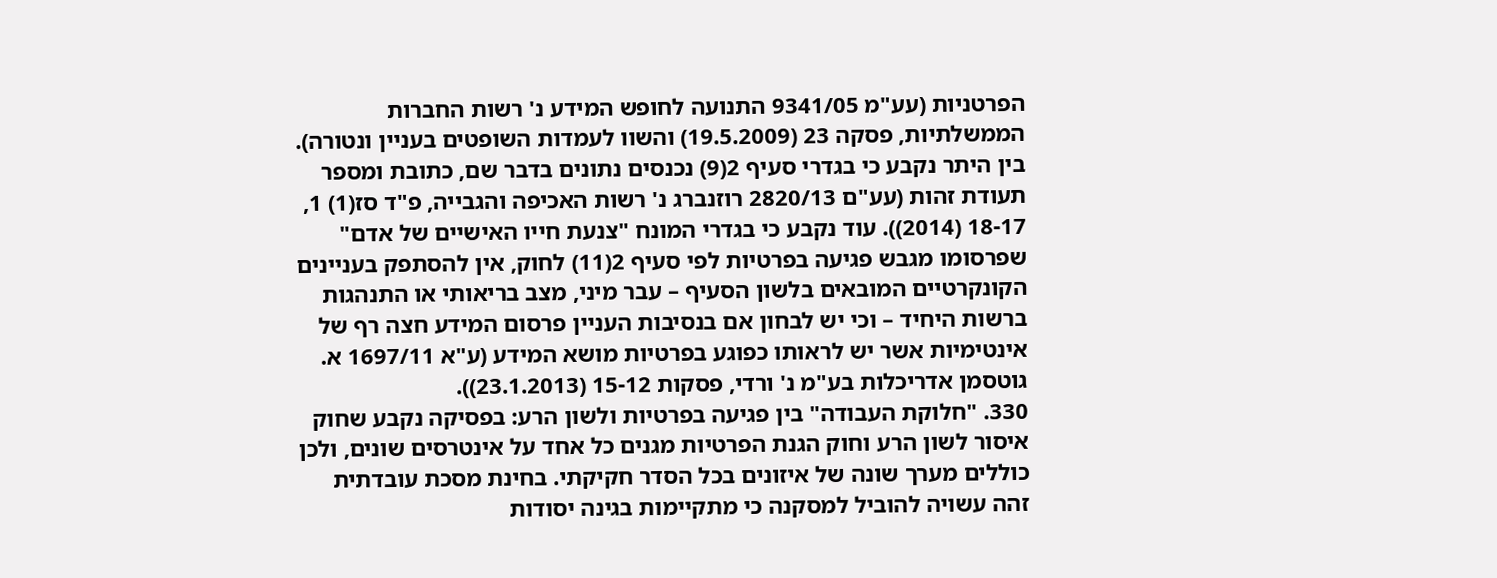הפרטניות (עע"מ 9341/05 התנועה לחופש המידע נ' רשות החברות הממשלתיות, פסקה 23 (19.5.2009) והשוו לעמדות השופטים בעניין ונטורה). בין היתר נקבע כי בגדרי סעיף 2(9) נכנסים נתונים בדבר שם, כתובת ומספר תעודת זהות (עע"ם 2820/13 רוזנברג נ' רשות האכיפה והגבייה, פ"ד סז(1) 1, 18-17 (2014)). עוד נקבע כי בגדרי המונח "צנעת חייו האישיים של אדם" שפרסומו מגבש פגיעה בפרטיות לפי סעיף 2(11) לחוק, אין להסתפק בעניינים הקונקרטיים המובאים בלשון הסעיף – עבר מיני, מצב בריאותי או התנהגות ברשות היחיד – וכי יש לבחון אם בנסיבות העניין פרסום המידע חצה רף של אינטימיות אשר יש לראותו כפוגע בפרטיות מושא המידע (ע"א 1697/11 א. גוטסמן אדריכלות בע"מ נ' ורדי, פסקות 15-12 (23.1.2013)).
330. "חלוקת העבודה" בין פגיעה בפרטיות ולשון הרע: בפסיקה נקבע שחוק איסור לשון הרע וחוק הגנת הפרטיות מגנים כל אחד על אינטרסים שונים, ולכן כוללים מערך שונה של איזונים בכל הסדר חקיקתי. בחינת מסכת עובדתית זהה עשויה להוביל למסקנה כי מתקיימות בגינה יסודות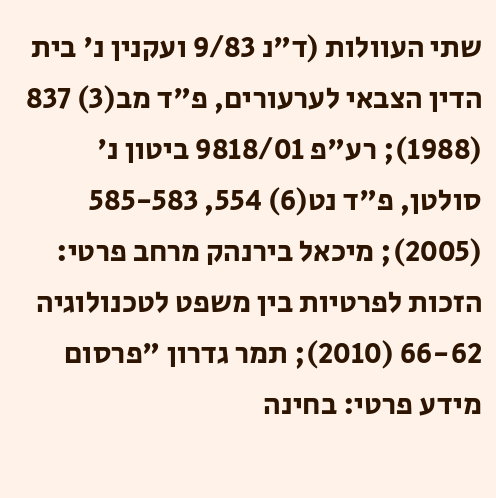שתי העוולות (ד"נ 9/83 ועקנין נ' בית הדין הצבאי לערעורים, פ"ד מב(3) 837 (1988); רע"פ 9818/01 ביטון נ' סולטן, פ"ד נט(6) 554, 585-583 (2005); מיכאל בירנהק מרחב פרטי: הזכות לפרטיות בין משפט לטכנולוגיה 66-62 (2010); תמר גדרון "פרסום מידע פרטי: בחינה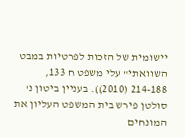יישומית של הזכות לפרטיות במבט השוואתי" עלי משפט ח 133, 214-188 (2010)). בעניין ביטון נ' סולטן פירש בית המשפט העליון את המונחים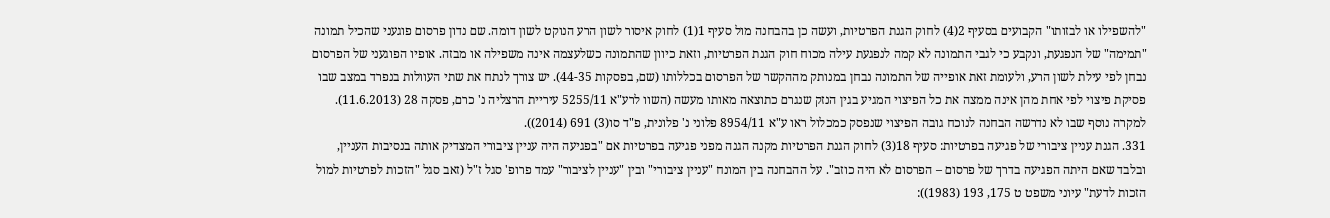"להשפילו או לבזותו" הקבועים בסעיף 2(4) לחוק הגנת הפרטיות, ועשה כן בהבחנה מול סעיף 1(1) לחוק איסור לשון הרע הנוקט לשון דומה. שם נדון פרסום פוגעני שהכיל תמונה "תמימה" של הנפגעת, ונקבע כי לגבי התמונה לא קמה לנפגעת עילה מכוח חוק הגנת הפרטיות, וזאת כיוון שהתמונה כשלעצמה אינה משפילה או מבזה. אופיו הפוגעני של הפרסום נבחן לפי עילת לשון הרע, ולעומת זאת אופייה של התמונה נבחן במנותק מההקשר של הפרסום בכללותו (שם, בפסקות 44-35). יש צורך לנתח את שתי העוולות בנפרד במצב שבו פסיקת פיצוי לפי אחת מהן אינה ממצה את כל הפיצוי המגיע בגין הנזק שנגרם כתוצאה מאותו מעשה (השוו לרע"א 5255/11 עיריית הרצליה נ' כרם, פסקה 28 (11.6.2013). למקרה נוסף שבו לא נדרשה הבחנה לנוכח גובה הפיצוי שנפסק כמכלול ראו ע"א 8954/11 פלוני נ' פלונית, פ"ד סו(3) 691 (2014)).
331. הגנת עניין ציבורי של פגיעה בפרטיות: סעיף 18(3) לחוק הגנת הפרטיות מקנה הגנה מפני פגיעה בפרטיות אם "בפגיעה היה עניין ציבורי המצדיק אותה בנסיבות העניין, ובלבד שאם היתה הפגיעה בדרך של פרסום – הפרסום לא היה כוזב". על ההבחנה בין המונח "עניין ציבורי" ובין "עניין לציבור" עמד פרופ' סגל ז"ל (זאב סגל "הזכות לפרטיות למול הזכות לדעת" עיוני משפט ט 175, 193 (1983)):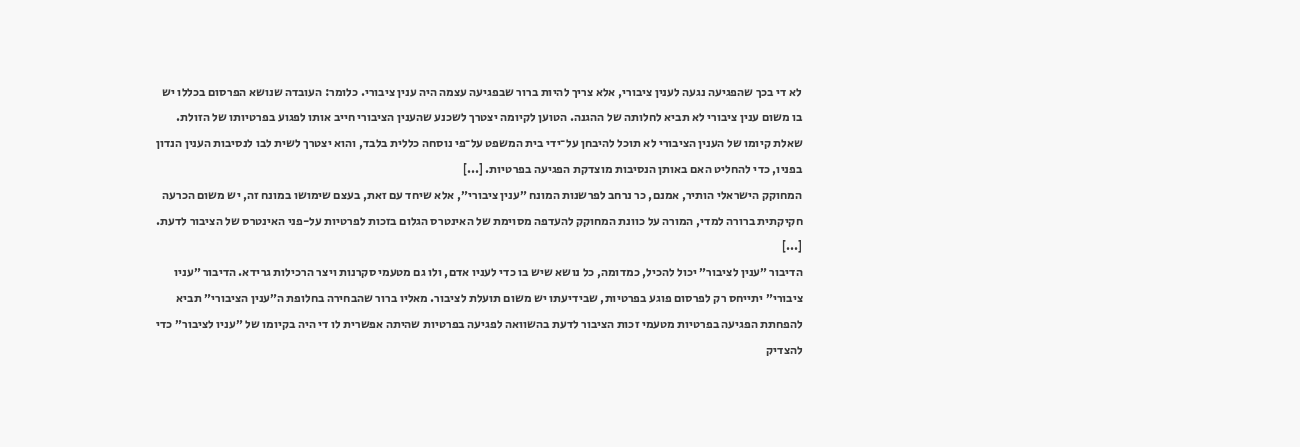לא די בכך שהפגיעה נגעה לענין ציבורי, אלא צריך להיות ברור שבפגיעה עצמה היה ענין ציבורי. כלומר: העובדה שנושא הפרסום בכללו יש בו משום ענין ציבורי לא תביא לחלותה של ההגנה. הטוען לקיומה יצטרך לשכנע שהענין הציבורי חייב אותו לפגוע בפרטיותו של הזולת. שאלת קיומו של הענין הציבורי לא תוכל להיבחן על־ידי בית המשפט על־פי נוסחה כללית בלבד, והוא יצטרך לשית לבו לנסיבות הענין הנדון בפניו, כדי להחליט האם באותן הנסיבות מוצדקת הפגיעה בפרטיות. [...]
המחוקק הישראלי הותיר, אמנם, כר נרחב לפרשנות המונח ״ענין ציבורי״, אלא שיחד עם זאת, בעצם שימושו במונח זה, יש משום הכרעה חקיקתית ברורה למדי, המורה על כוונת המחוקק להעדפה מסוימת של האינטרס הגלום בזכות לפרטיות על-פני האינטרס של הציבור לדעת. [...]
הדיבור ״ענין לציבור״ יכול להכיל, כמדומה, כל נושא שיש בו כדי לעניו אדם, ולו גם מטעמי סקרנות ויצר הרכילות גרידא. הדיבור ״עניו ציבורי״ יתייחס רק לפרסום פוגע בפרטיות, שבידיעתו יש משום תועלת לציבור. מאליו ברור שהבחירה בחלופת ה״ענין הציבורי״ תביא להפחתת הפגיעה בפרטיות מטעמי זכות הציבור לדעת בהשוואה לפגיעה בפרטיות שהיתה אפשרית לו די היה בקיומו של ״עניו לציבור״ כדי להצדיק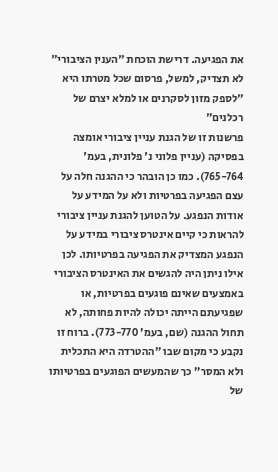את הפגיעה. דרישת הוכחת ״הענין הציבורי״ לא תצדיק, למשל, פרסום שכל מטרתו היא ״לספק מזון לסקרנים או למלא יצרם של רכלנים״
פרשנות זו של הגנת עניין ציבורי אומצה בפסיקה (עניין פלוני נ' פלונית, בעמ' 765-764). כמו כן הובהר כי ההגנה חלה על עצם הפגיעה בפרטיות ולא על המידע על אודות הנפגע. על הטוען להגנת עניין ציבורי להראות כי קיים אינטרס ציבורי במידע על הנפגע המצדיק את הפגיעה בפרטיותו. לכן אילו ניתן היה להגשים את האינטרס הציבורי באמצעים שאינם פוגעים בפרטיות, או שפגיעתם הייתה יכולה להיות פחותה, לא תחול ההגנה (שם, בעמ' 773-770). ברוח זו נקבע כי מקום שבו "ההטרדה היא התכלית ולא המסר" כך שהמעשים הפוגעים בפרטיותו של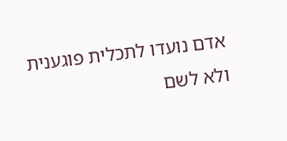אדם נועדו לתכלית פוגענית ולא לשם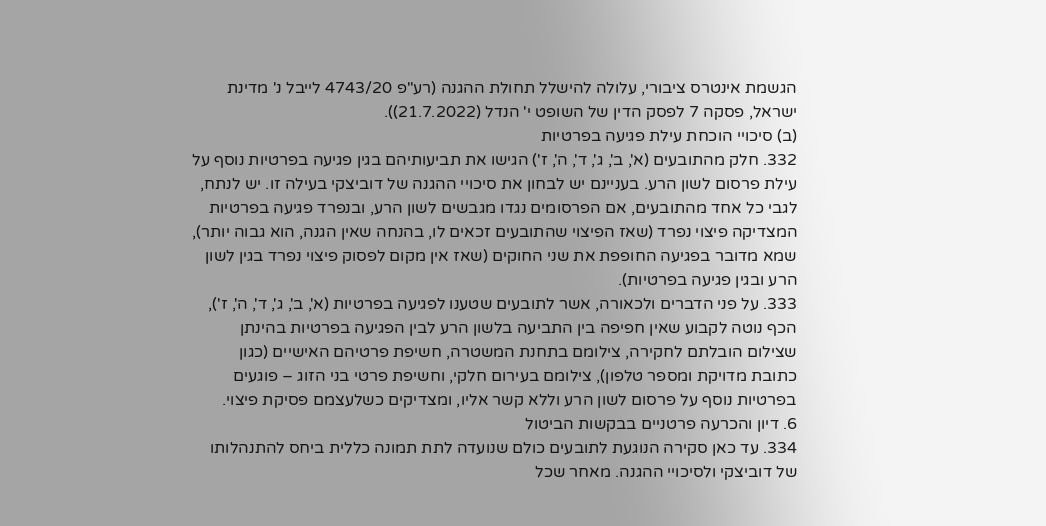הגשמת אינטרס ציבורי, עלולה להישלל תחולת ההגנה (רע"פ 4743/20 לייבל נ' מדינת ישראל, פסקה 7 לפסק הדין של השופט י' הנדל (21.7.2022)).
(ב) סיכויי הוכחת עילת פגיעה בפרטיות
332. חלק מהתובעים (א', ב', ג', ד', ה', ז') הגישו את תביעותיהם בגין פגיעה בפרטיות נוסף על עילת פרסום לשון הרע. בעניינם יש לבחון את סיכויי ההגנה של דוביצקי בעילה זו. יש לנתח, לגבי כל אחד מהתובעים, אם הפרסומים נגדו מגבשים לשון הרע, ובנפרד פגיעה בפרטיות המצדיקה פיצוי נפרד (שאז הפיצוי שהתובעים זכאים לו, בהנחה שאין הגנה, הוא גבוה יותר), שמא מדובר בפגיעה החופפת את שני החוקים (שאז אין מקום לפסוק פיצוי נפרד בגין לשון הרע ובגין פגיעה בפרטיות).
333. על פני הדברים ולכאורה, אשר לתובעים שטענו לפגיעה בפרטיות (א', ב', ג', ד', ה', ז'), הכף נוטה לקבוע שאין חפיפה בין התביעה בלשון הרע לבין הפגיעה בפרטיות בהינתן שצילום הובלתם לחקירה, צילומם בתחנת המשטרה, חשיפת פרטיהם האישיים (כגון כתובת מדויקת ומספר טלפון), צילומם בעירום חלקי, וחשיפת פרטי בני הזוג – פוגעים בפרטיות נוסף על פרסום לשון הרע וללא קשר אליו, ומצדיקים כשלעצמם פסיקת פיצוי.
6. דיון והכרעה פרטניים בבקשות הביטול
334. עד כאן סקירה הנוגעת לתובעים כולם שנועדה לתת תמונה כללית ביחס להתנהלותו של דוביצקי ולסיכויי ההגנה. מאחר שכל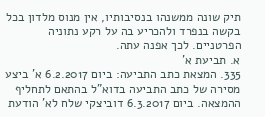תיק שונה ממשנהו בנסיבותיו, אין מנוס מלדון בכל בקשה בנפרד ולהכריע בה על רקע נתוניה הפרטניים. לכך אפנה עתה.
א. תביעת א'
335. המצאת כתב התביעה: ביום 6.2.2017 א' ביצע מסירה של כתב התביעה בדוא"ל בהתאם לתחליף ההמצאה. ביום 6.3.2017 דוביצקי שלח לא' הודעת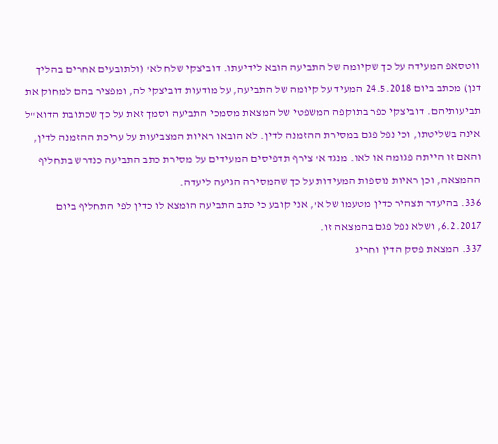ווטסאפ המעידה על כך שקיומה של התביעה הובא לידיעתו. דוביצקי שלח לא' (ולתובעים אחרים בהליך דנן) מכתב ביום 24.5.2018 המעיד על קיומה של התביעה, על מודעות דוביצקי לה, ומפציר בהם למחוק את תביעותיהם. דוביצקי כפר בתוקפה המשפטי של המצאת מסמכי התביעה וסמך זאת על כך שכתובת הדוא"ל אינה בשליטתו, וכי נפל פגם במסירת ההזמנה לדין. לא הובאו ראיות המצביעות על עריכת ההזמנה לדין, והאם זו הייתה פגומה או לאו. מנגד א' צירף תדפיסים המעידים על מסירת כתב התביעה כנדרש בתחליף ההמצאה, וכן ראיות נוספות המעידות על כך שהמסירה הגיעה ליעדה.
336. בהיעדר תצהיר כדין מטעמו של א', אני קובע כי כתב התביעה הומצא לו כדין לפי התחליף ביום 6.2.2017, ושלא נפל פגם בהמצאה זו.
337. המצאת פסק הדין וחריג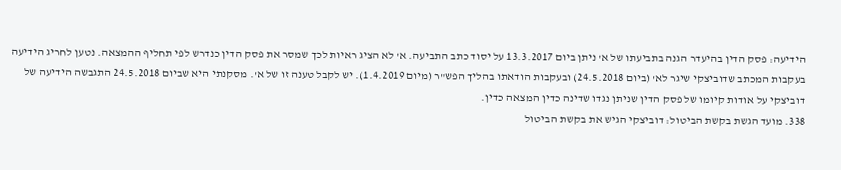הידיעה: פסק הדין בהיעדר הגנה בתביעתו של א' ניתן ביום 13.3.2017 על יסוד כתב התביעה. א' לא הציג ראיות לכך שמסר את פסק הדין כנדרש לפי תחליף ההמצאה. נטען לחריג הידיעה בעקבות המכתב שדוביצקי שיגר לא' (ביום 24.5.2018) ובעקבות הודאתו בהליך הפש"ר (מיום 1.4.2019). יש לקבל טענה זו של א'. מסקנתי היא שביום 24.5.2018 התגבשה הידיעה של דוביצקי על אודות קיומו של פסק הדין שניתן נגדו שדינה כדין המצאה כדין.
338. מועד הגשת בקשת הביטול: דוביצקי הגיש את בקשת הביטול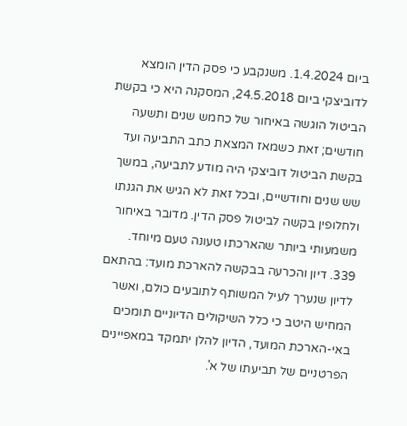ביום 1.4.2024. משנקבע כי פסק הדין הומצא לדוביצקי ביום 24.5.2018, המסקנה היא כי בקשת הביטול הוגשה באיחור של כחמש שנים ותשעה חודשים; זאת כשמאז המצאת כתב התביעה ועד בקשת הביטול דוביצקי היה מודע לתביעה, במשך שש שנים וחודשיים, ובכל זאת לא הגיש את הגנתו ולחלופין בקשה לביטול פסק הדין. מדובר באיחור משמעותי ביותר שהארכתו טעונה טעם מיוחד.
339. דיון והכרעה בבקשה להארכת מועד: בהתאם לדיון שנערך לעיל המשותף לתובעים כולם, ואשר המחיש היטב כי כלל השיקולים הדיוניים תומכים באי-הארכת המועד, הדיון להלן יתמקד במאפיינים הפרטניים של תביעתו של א'.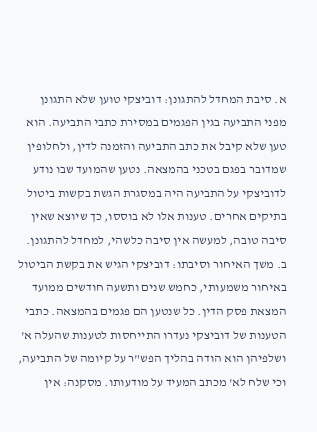א. סיבת המחדל להתגונן: דוביצקי טוען שלא התגונן מפני התביעה בגין הפגמים במסירת כתבי התביעה. הוא טען שלא קיבל את כתב התביעה והזמנה לדין, ולחלופין שמדובר בפגם בטכני בהמצאה. נטען שהמועד שבו נודע לדוביצקי על התביעה היה במסגרת הגשת בקשות ביטול בתיקים אחרים. טענות אלו לא בוססו, כך שיוצא שאין סיבה טובה, למעשה אין סיבה כלשהי, למחדל להתגונן.
ב. משך האיחור וסיבתו: דוביצקי הגיש את בקשת הביטול באיחור משמעותי, כחמש שנים ותשעה חודשים ממועד המצאת פסק הדין. כל שנטען הם פגמים בהמצאה. כתבי הטענות של דוביצקי נעדרו התייחסות לטענות שהעלה א' ושלפיהן הוא הודה בהליך הפש"ר על קיומה של התביעה, וכי שלח לא' מכתב המעיד על מודעותו. מסקנה: אין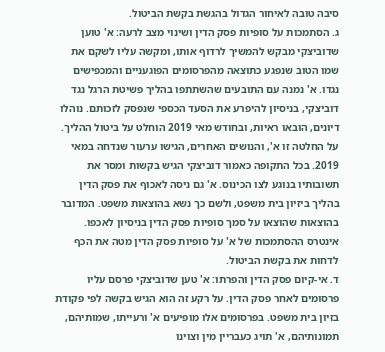סיבה טובה לאיחור הגדול בהגשת בקשת הביטול.
ג. הסתמכות על סופיות פסק הדין ושינוי מצב לרעה: א' טוען שדוביצקי מבקש להמשיך לרדוף אותו, ומקשה עליו לשקם את שמו הטוב שנפגע כתוצאה מהפרסומים הפוגעניים והמכפישים נגדו. א' נמנה עם התובעים שהשתתפו בהליך פשיטת הרגל נגד דוביצקי, בניסיון להיפרע את הסעד הכספי שנפסק לזכותם. נוהלו דיונים, הובאו ראיות, ובחודש מאי 2019 הוחלט על ביטול ההליך. על החלטה זו א', והנושים האחרים, הגישו ערעור שנדחה במאי 2019. בכל התקופה כאמור דוביצקי הגיש בקשות ומסר את תשובותיו בנוגע לצו הכינוס. א' גם ניסה לאכוף את פסק הדין בהליך ביזיון בית משפט, ולשם כך נשא בהוצאות משפט. המדובר בהוצאות שהוצאו על סמך סופיות פסק הדין בניסיון לאכפו. אינטרס ההסתמכות של א' על סופיות פסק הדין מטה את הכף לדחות את בקשת הביטול.
ד. אי-קיום פסק הדין והפרתו: א' טען שדוביצקי פרסם עליו פרסומים לאחר פסק הדין. על רקע זה הוא הגיש בקשה לפי פקודת בזיון בית משפט. בפרסומים אלו מופיעים א' ורעייתו, שמותיהם, תמונותיהם, א' תויג כעבריין מין וצוינו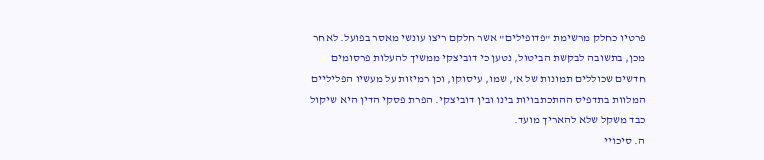פרטיו כחלק מרשימת "פדופילים" אשר חלקם ריצו עונשי מאסר בפועל. לאחר מכן, בתשובה לבקשת הביטול, נטען כי דוביצקי ממשיך להעלות פרסומים חדשים שכוללים תמונות של א', שמו, עיסוקו, וכן רמיזות על מעשיו הפליליים המלוות בתדפיס ההתכתבויות בינו ובין דוביצקי. הפרת פסקי הדין היא שיקול כבד משקל שלא להאריך מועד.
ה. סיכויי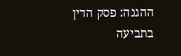ההגנה: פסק הדין בתביעה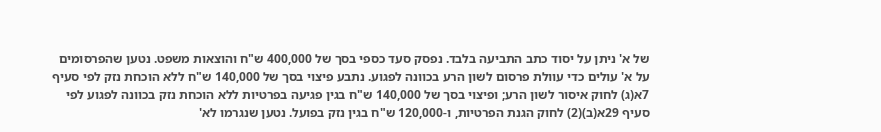של א' ניתן על יסוד כתב התביעה בלבד. נפסק סעד כספי בסך של 400,000 ש"ח והוצאות משפט. נטען שהפרסומים על א' עולים כדי עוולת פרסום לשון הרע בכוונה לפגוע. נתבע פיצוי בסך של 140,000 ש"ח ללא הוכחת נזק לפי סעיף 7א(ג) לחוק איסור לשון הרע; ופיצוי בסך של 140,000 ש"ח בגין פגיעה בפרטיות ללא הוכחת נזק בכוונה לפגוע לפי סעיף 29א(ב)(2) לחוק הגנת הפרטיות, ו-120,000 ש"ח בגין נזק בפועל. נטען שנגרמו לא'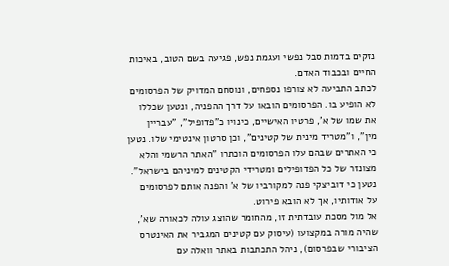נזקים בדמות סבל נפשי ועגמת נפש, פגיעה בשם הטוב, באיכות החיים ובכבוד האדם.
לכתב התביעה לא צורפו נספחים, ונוסחם המדויק של הפרסומים לא הופיע בו. הפרסומים הובאו על דרך ההפניה, ונטען שכללו את שמו של א', פרטיו האישיים, כינויו כ"פדופיל", "עבריין מין", ו"מטריד מינית של קטינים", וכן סרטון אינטימי שלו. נטען כי האתרים שבהם עלו הפרסומים הוכתרו "האתר הרשמי והלא מצונזר של כל הפדופילים ומטרידי הקטינים למיניהם בישראל". נטען כי דוביצקי פנה למקורביו של א' והפנה אותם לפרסומים על אודותיו, אך לא הובא פירוט.
אל מול מסכת עובדתית זו, מהחומר שהוצג עולה לכאורה שא', שהיה מורה במקצועו (עיסוק עם קטינים המגביר את האינטרס הציבורי שבפרסום), ניהל התכתבות באתר וואלה עם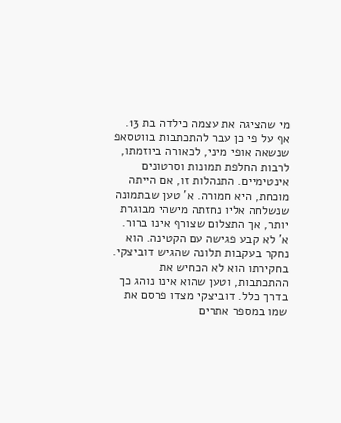מי שהציגה את עצמה כילדה בת 13. אף על פי כן עבר להתכתבות בווטסאפ שנשאה אופי מיני, לכאורה ביוזמתו, לרבות החלפת תמונות וסרטונים אינטימיים. התנהלות זו, אם הייתה מוכחת, היא חמורה. א' טען שבתמונה שנשלחה אליו נחזתה מישהי מבוגרת יותר, אך התצלום שצורף אינו ברור. א' לא קבע פגישה עם הקטינה. הוא נחקר בעקבות תלונה שהגיש דוביצקי. בחקירתו הוא לא הכחיש את ההתכתבות, וטען שהוא אינו נוהג כך בדרך כלל. דוביצקי מצדו פרסם את שמו במספר אתרים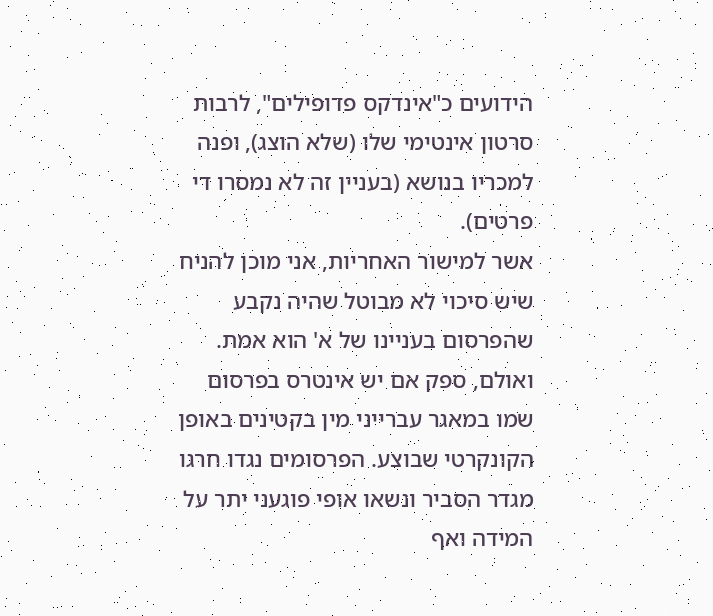הידועים כ"אינדקס פדופילים", לרבות סרטון אינטימי שלו (שלא הוצג), ופנה למכריו בנושא (בעניין זה לא נמסרו די פרטים).
אשר למישור האחריות, אני מוכן להניח שיש סיכוי לא מבוטל שהיה נקבע שהפרסום בעניינו של א' הוא אמת. ואולם, ספק אם יש אינטרס בפרסום שמו במאגר עברייני מין בקטינים באופן הקונקרטי שבוצע. הפרסומים נגדו חרגו מגדר הסביר ונשאו אופי פוגעני יתר על המידה ואף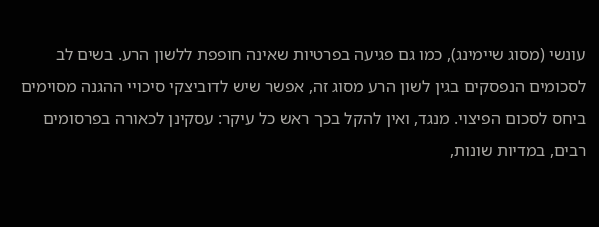עונשי (מסוג שיימינג), כמו גם פגיעה בפרטיות שאינה חופפת ללשון הרע. בשים לב לסכומים הנפסקים בגין לשון הרע מסוג זה, אפשר שיש לדוביצקי סיכויי ההגנה מסוימים ביחס לסכום הפיצוי. מנגד, ואין להקל בכך ראש כל עיקר: עסקינן לכאורה בפרסומים רבים, במדיות שונות,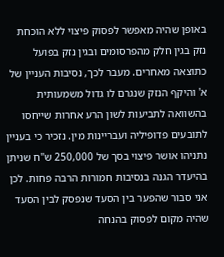באופן שהיה מאפשר לפסוק פיצוי ללא הוכחת נזק בגין חלק מהפרסומים ובגין נזק בפועל כתוצאה מאחרים. מעבר לכך, נסיבות העניין של א' והיקף הנזק שנגרם לו גדול משמעותית בהשוואה לתביעות לשון הרע אחרות שייחסו לתובעים פדופיליה ועבריינות מין. נזכיר כי בעניין נתניהו אושר פיצוי בסך של 250,000 ש"ח שניתן בהיעדר הגנה בנסיבות חמורות הרבה פחות. לכן אני סבור שהפער בין הסעד שנפסק לבין הסעד שהיה מקום לפסוק בהנחה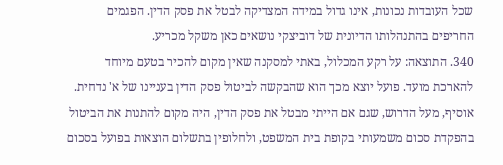שכל העובדות נכונות, אינו גדול במידה המצדיקה לבטל את פסק הדין. הפגמים החריפים בהתנהלותו הדיונית של דוביצקי נושאים כאן משקל מכריע.
340. התוצאה: על רקע המכלול, באתי למסקנה שאין מקום להכיר בטעם מיוחד להארכת מועד. פועל יוצא מכך הוא שהבקשה לביטול פסק הדין בעניינו של א' נדחית.
אוסיף, מעל הדרוש, שגם אם הייתי מבטל את פסק הדין, היה מקום להתנות את הביטול בהפקדת סכום משמעותי בקופת בית המשפט, ולחלופין בתשלום הוצאות בפועל בסכום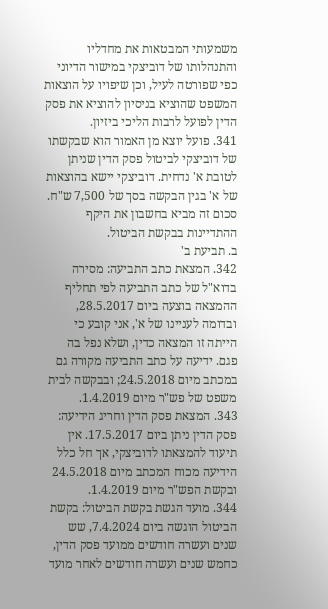משמעותי המבטאות את מחדליו והתנהלותו של דוביצקי במישור הדיוני כפי שפורטה לעיל, וכן שיפויו על הוצאות המשפט שהוציא בניסיון להוציא את פסק הדין לפועל לרבות הליכי ביזיון.
341. פועל יוצא מן האמור הוא שבקשתו של דוביצקי לביטול פסק הדין שניתן לטובת א' נדחית. דוביצקי יישא בהוצאות של א' בגין הבקשה בסך של 7,500 ש"ח. סכום זה מביא בחשבון את היקף ההתדיינות בבקשת הביטול.
ב. תביעת ב'
342. המצאת כתב התביעה: מסירה בדוא"ל של כתב התביעה לפי תחליף ההמצאה בוצעה ביום 28.5.2017, ובדומה לעניינו של א', אני קובע כי הייתה זו המצאה כדין, ושלא נפל בה פגם. ידיעה על כתב התביעה מקורה גם במכתב מיום 24.5.2018; ובבקשה לבית משפט של פש"ר מיום 1.4.2019.
343. המצאת פסק הדין וחריג הידיעה: פסק הדין ניתן ביום 17.5.2017. אין תיעוד להמצאתו לדוביצקי, אך חל כלל הידיעה מכוח המכתב מיום 24.5.2018 ובקשת הפש"ר מיום 1.4.2019.
344. מועד הגשת בקשת הביטול: בקשת הביטול הוגשה ביום 7.4.2024, שש שנים ועשרה חודשים ממועד פסק הדין, כחמש שנים ועשרה חודשים לאחר מועד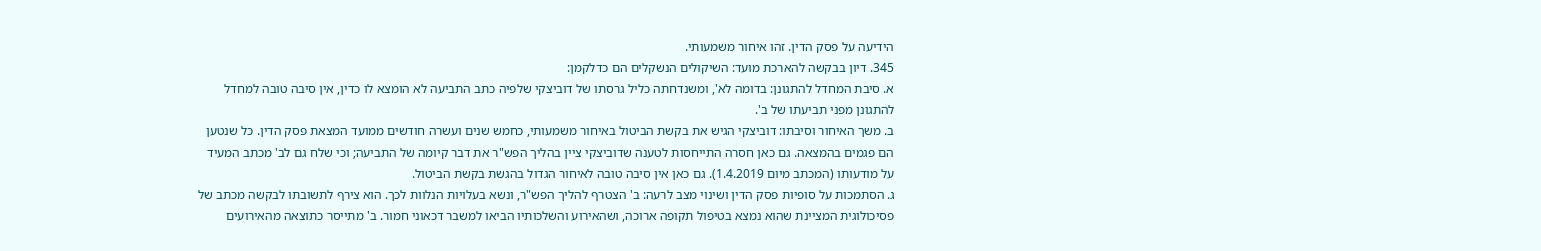הידיעה על פסק הדין. זהו איחור משמעותי.
345. דיון בבקשה להארכת מועד: השיקולים הנשקלים הם כדלקמן:
א. סיבת המחדל להתגונן: בדומה לא', ומשנדחתה כליל גרסתו של דוביצקי שלפיה כתב התביעה לא הומצא לו כדין, אין סיבה טובה למחדל להתגונן מפני תביעתו של ב'.
ב. משך האיחור וסיבתו: דוביצקי הגיש את בקשת הביטול באיחור משמעותי, כחמש שנים ועשרה חודשים ממועד המצאת פסק הדין. כל שנטען הם פגמים בהמצאה. גם כאן חסרה התייחסות לטענה שדוביצקי ציין בהליך הפש"ר את דבר קיומה של התביעה; וכי שלח גם לב' מכתב המעיד על מודעותו (המכתב מיום 1.4.2019). גם כאן אין סיבה טובה לאיחור הגדול בהגשת בקשת הביטול.
ג. הסתמכות על סופיות פסק הדין ושינוי מצב לרעה: ב' הצטרף להליך הפש"ר, ונשא בעלויות הנלוות לכך. הוא צירף לתשובתו לבקשה מכתב של פסיכולוגית המציינת שהוא נמצא בטיפול תקופה ארוכה, ושהאירוע והשלכותיו הביאו למשבר דכאוני חמור. ב' מתייסר כתוצאה מהאירועים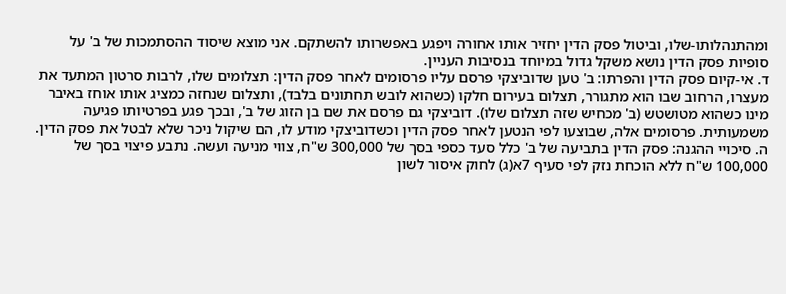ומהתנהלותו-שלו, וביטול פסק הדין יחזיר אותו אחורה ויפגע באפשרותו להשתקם. אני מוצא שיסוד ההסתמכות של ב' על סופיות פסק הדין נושא משקל גדול במיוחד בנסיבות העניין.
ד. אי-קיום פסק הדין והפרתו: ב' טען שדוביצקי פרסם עליו פרסומים לאחר פסק הדין: תצלומים שלו, לרבות סרטון המתעד את מעצרו, הרחוב שבו הוא מתגורר, תצלום בעירום חלקו (כשהוא לובש תחתונים בלבד), ותצלום שנחזה כמציג אותו אוחז באיבר מינו כשהוא מטושטש (ב' מכחיש שזה תצלום שלו). דוביצקי גם פרסם את שם בן הזוג של ב', ובכך פגע בפרטיותו פגיעה משמעותית. פרסומים אלה, שבוצעו לפי הנטען לאחר פסק הדין וכשדוביצקי מודע לו, הם שיקול ניכר שלא לבטל את פסק הדין.
ה. סיכויי ההגנה: פסק הדין בתביעה של ב' כלל סעד כספי בסך של 300,000 ש"ח, צווי מניעה ועשה. נתבע פיצוי בסך של 100,000 ש"ח ללא הוכחת נזק לפי סעיף 7א(ג) לחוק איסור לשון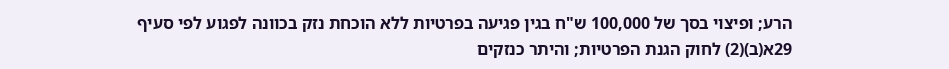הרע; ופיצוי בסך של 100,000 ש"ח בגין פגיעה בפרטיות ללא הוכחת נזק בכוונה לפגוע לפי סעיף 29א(ב)(2) לחוק הגנת הפרטיות; והיתר כנזקים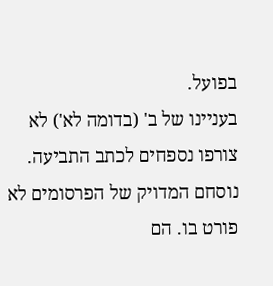בפועל.
בעניינו של ב' (בדומה לא') לא צורפו נספחים לכתב התביעה. נוסחם המדויק של הפרסומים לא פורט בו. הם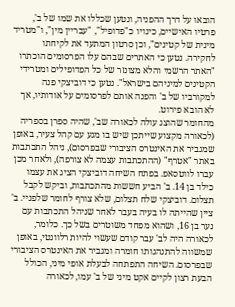הובאו על דרך ההפניה, ונטען שכללו את שמו של ב', פרטיו האישיים, כינויו כ"פדופיל", "עבריין מין", ו"מטריד מינית של קטינים", וכן סרטון המתעד את לקיחתו לחקירה. נטען כי האתרים שבהם עלו הפרסומים הוכתרו "האתר הרשמי והלא מצונזר של כל הפדופילים ומטרידי הקטינים למיניהם בישראל". נטען כי דוביצקי פנה למקורביו של ב' והפנה אותם לפרסומים על אודותיו, אך לא הובא פירוט.
מהחומר שהוצג עולה לכאורה שב', שהיה ספרן בספריה (לכאורה מקצוע שייתכן שיש בו מגע עם קהל צעיר, באופן שמגביר את האינטרס הציבורי שבפרסום), ניהל התכתבות באתר "אטרף" (ההתכתבות עצמה לא צורפה), ולאחר מכן עברו לווטסאפ. בפתח השיחה דוביצקי הציג את עצמו כילד בן 14. ב' הביע חששות מהתכתבות, וביקש לקבל תצלום. דוביצקי שלח תצלום, שלא צורף לחומר שלפניי. ב' ציין שהייתה לו בעיה בעבר לאחר שניהל התכתבות עם נער בן 16, ושהוא מפחד משוטרים בשל כך. כלומר, לכאורה היה לב' עבר קודם שעשוי להיות רלוונטי, באופן שמשווה להתנהגותו חומרה ומגביר את האינטרס הציבורי שבפרסום. השיחה התפתחה לבעלת אופי מיני, הכולל הבעת רצון לקיים אקט מיני של ב' עמו, לכאורה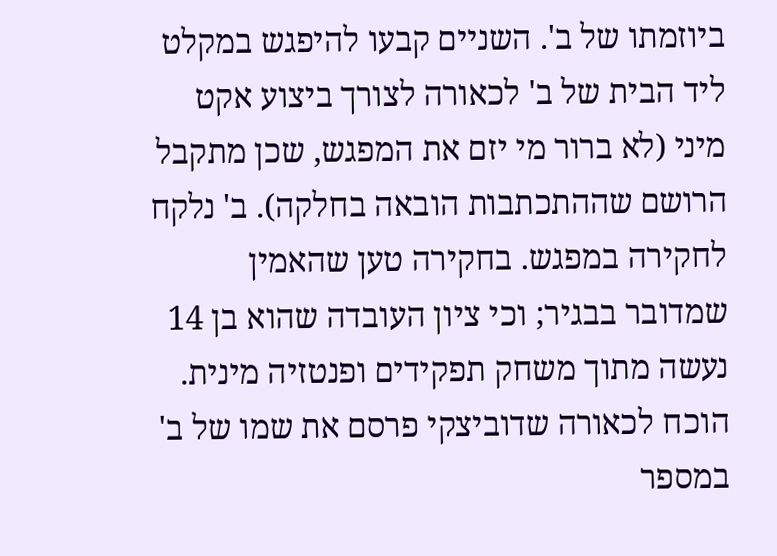ביוזמתו של ב'. השניים קבעו להיפגש במקלט ליד הבית של ב' לכאורה לצורך ביצוע אקט מיני (לא ברור מי יזם את המפגש, שכן מתקבל הרושם שההתכתבות הובאה בחלקה). ב' נלקח לחקירה במפגש. בחקירה טען שהאמין שמדובר בבגיר; וכי ציון העובדה שהוא בן 14 נעשה מתוך משחק תפקידים ופנטזיה מינית. הוכח לכאורה שדוביצקי פרסם את שמו של ב' במספר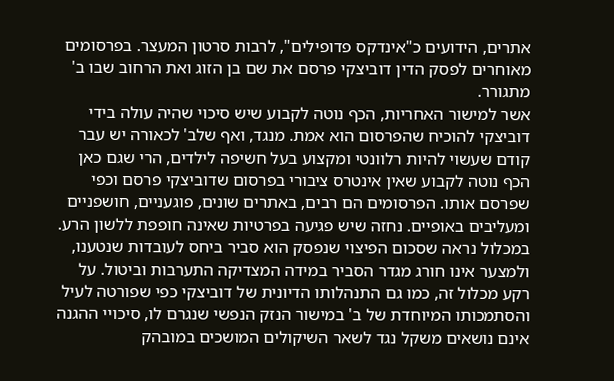אתרים, הידועים כ"אינדקס פדופילים", לרבות סרטון המעצר. בפרסומים מאוחרים לפסק הדין דוביצקי פרסם את שם בן הזוג ואת הרחוב שבו ב' מתגורר.
אשר למישור האחריות, הכף נוטה לקבוע שיש סיכוי שהיה עולה בידי דוביצקי להוכיח שהפרסום הוא אמת. מנגד, ואף שלב' לכאורה יש עבר קודם שעשוי להיות רלוונטי ומקצוע בעל חשיפה לילדים, הרי שגם כאן הכף נוטה לקבוע שאין אינטרס ציבורי בפרסום שדוביצקי פרסם וכפי שפרסם אותו. הפרסומים הם רבים, באתרים שונים, פוגעניים, חושפניים ומעליבים באופיים. נחזה שיש פגיעה בפרטיות שאינה חופפת ללשון הרע. במכלול נראה שסכום הפיצוי שנפסק הוא סביר ביחס לעובדות שנטענו, ולמצער אינו חורג מגדר הסביר במידה המצדיקה התערבות וביטול. על רקע מכלול זה, כמו גם התנהלותו הדיונית של דוביצקי כפי שפורטה לעיל והסתמכותו המיוחדת של ב' במישור הנזק הנפשי שנגרם לו, סיכויי ההגנה אינם נושאים משקל נגד לשאר השיקולים המושכים במובהק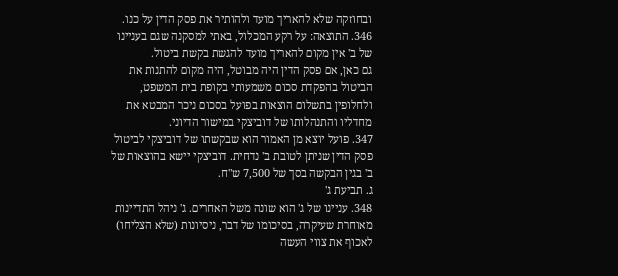ובחוזקה שלא להאריך מועד ולהותיר את פסק הדין על כנו.
346. התוצאה: על רקע המכלול, באתי למסקנה שגם בעניינו של ב' אין מקום להאריך מועד להגשת בקשת ביטול.
גם כאן, אם פסק הדין היה מבוטל, היה מקום להתנות את הביטול בהפקדת סכום משמעותי בקופת בית המשפט, ולחלופין בתשלום הוצאות בפועל בסכום ניכר המבטא את מחדליו והתנהלותו של דוביצקי במישור הדיוני.
347. פועל יוצא מן האמור הוא שבקשתו של דוביצקי לביטול פסק הדין שניתן לטובת ב' נדחית. דוביצקי יישא בהוצאות של ב' בגין הבקשה בסך של 7,500 ש"ח.
ג. תביעת ג'
348. עניינו של ג' הוא שונה משל האחרים. ג' ניהל התדיינות מאוחרת שעיקרה, בסיכומו של דבר, ניסיונות (שלא הצליחו) לאכוף את צווי העשה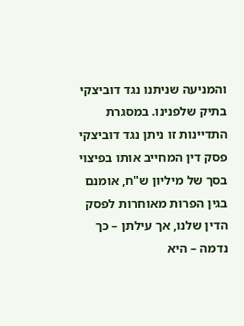והמניעה שניתנו נגד דוביצקי בתיק שלפנינו. במסגרת התדיינות זו ניתן נגד דוביצקי פסק דין המחייב אותו בפיצוי בסך של מיליון ש"ח, אומנם בגין הפרות מאוחרות לפסק הדין שלנו, אך עילתן – כך נדמה – היא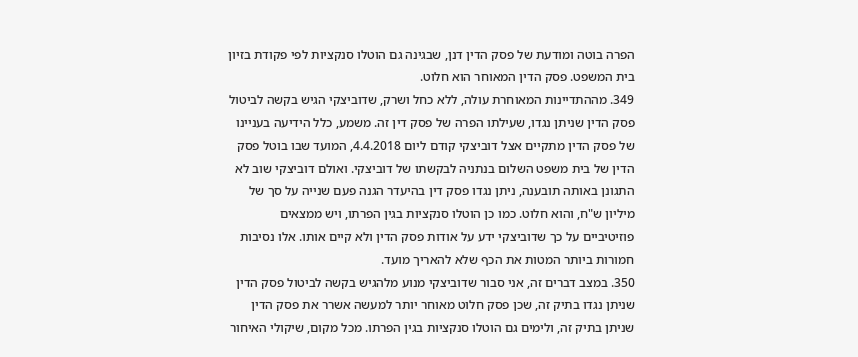הפרה בוטה ומודעת של פסק הדין דנן, שבגינה גם הוטלו סנקציות לפי פקודת בזיון בית המשפט. פסק הדין המאוחר הוא חלוט.
349. מההתדיינות המאוחרת עולה, ללא כחל ושרק, שדוביצקי הגיש בקשה לביטול פסק הדין שניתן נגדו, שעילתו הפרה של פסק דין זה. משמע, כלל הידיעה בעניינו של פסק הדין מתקיים אצל דוביצקי קודם ליום 4.4.2018, המועד שבו בוטל פסק הדין של בית משפט השלום בנתניה לבקשתו של דוביצקי. ואולם דוביצקי שוב לא התגונן באותה תובענה, ניתן נגדו פסק דין בהיעדר הגנה פעם שנייה על סך של מיליון ש"ח, והוא חלוט. כמו כן הוטלו סנקציות בגין הפרתו, ויש ממצאים פוזיטיביים על כך שדוביצקי ידע על אודות פסק הדין ולא קיים אותו. אלו נסיבות חמורות ביותר המטות את הכף שלא להאריך מועד.
350. במצב דברים זה, אני סבור שדוביצקי מנוע מלהגיש בקשה לביטול פסק הדין שניתן נגדו בתיק זה, שכן פסק חלוט מאוחר יותר למעשה אשרר את פסק הדין שניתן בתיק זה, ולימים גם הוטלו סנקציות בגין הפרתו. מכל מקום, שיקולי האיחור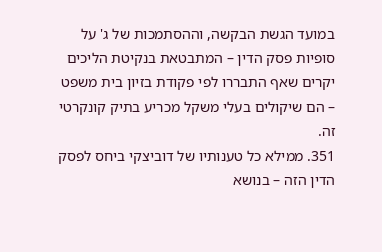במועד הגשת הבקשה, וההסתמכות של ג' על סופיות פסק הדין – המתבטאת בנקיטת הליכים יקרים שאף התבררו לפי פקודת בזיון בית משפט – הם שיקולים בעלי משקל מכריע בתיק קונקרטי זה.
351. ממילא כל טענותיו של דוביצקי ביחס לפסק הדין הזה – בנושא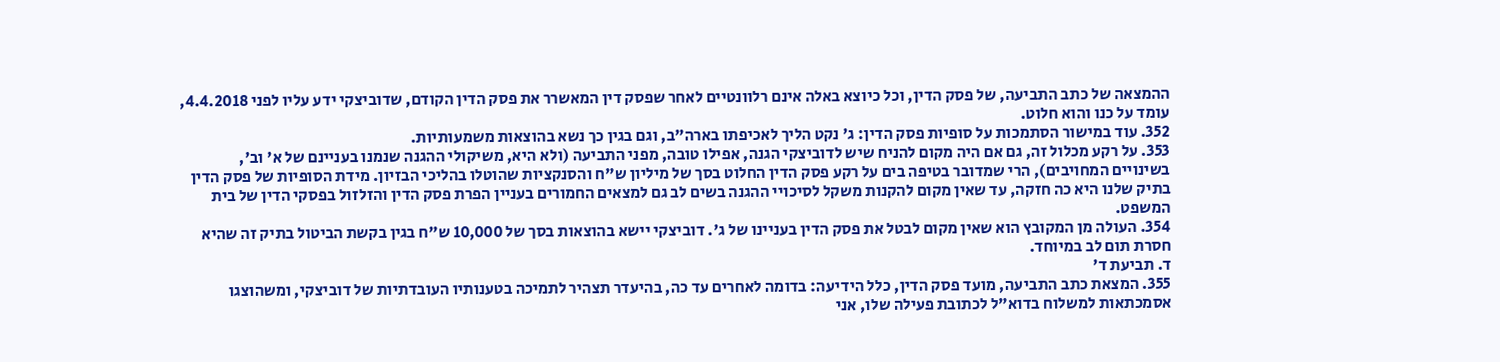ההמצאה של כתב התביעה, של פסק הדין, וכל כיוצא באלה אינם רלוונטיים לאחר שפסק דין המאשרר את פסק הדין הקודם, שדוביצקי ידע עליו לפני 4.4.2018, עומד על כנו והוא חלוט.
352. עוד במישור הסתמכות על סופיות פסק הדין: ג' נקט הליך לאכיפתו בארה"ב, וגם בגין כך נשא בהוצאות משמעותיות.
353. על רקע מכלול זה, גם אם היה מקום להניח שיש לדוביצקי הגנה, אפילו טובה, מפני התביעה (ולא היא, משיקולי ההגנה שנמנו בעניינם של א' וב', בשינויים המחויבים), הרי שמדובר בטיפה בים על רקע פסק הדין החלוט בסך של מיליון ש"ח והסנקציות שהוטלו בהליכי הבזיון. מידת הסופיות של פסק הדין בתיק שלנו היא כה חזקה, עד שאין מקום להקנות משקל לסיכויי ההגנה בשים לב גם למצאים החמורים בעניין הפרת פסק הדין והזלזול בפסקי הדין של בית המשפט.
354. העולה מן המקובץ הוא שאין מקום לבטל את פסק הדין בעניינו של ג'. דוביצקי יישא בהוצאות בסך של 10,000 ש"ח בגין בקשת הביטול בתיק זה שהיא חסרת תום לב במיוחד.
ד. תביעת ד'
355. המצאת כתב התביעה, מועד פסק הדין, כלל הידיעה: בדומה לאחרים עד כה, בהיעדר תצהיר לתמיכה בטענותיו העובדתיות של דוביצקי, ומשהוצגו אסמכתאות למשלוח בדוא"ל לכתובת פעילה שלו, אני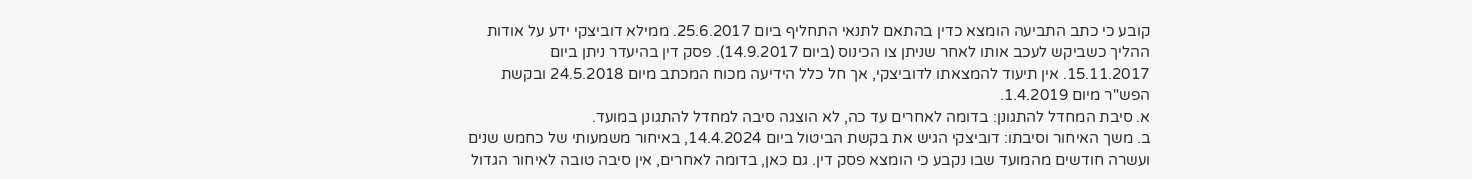קובע כי כתב התביעה הומצא כדין בהתאם לתנאי התחליף ביום 25.6.2017. ממילא דוביצקי ידע על אודות ההליך כשביקש לעכב אותו לאחר שניתן צו הכינוס (ביום 14.9.2017). פסק דין בהיעדר ניתן ביום 15.11.2017. אין תיעוד להמצאתו לדוביצקי, אך חל כלל הידיעה מכוח המכתב מיום 24.5.2018 ובקשת הפש"ר מיום 1.4.2019.
א. סיבת המחדל להתגונן: בדומה לאחרים עד כה, לא הוצגה סיבה למחדל להתגונן במועד.
ב. משך האיחור וסיבתו: דוביצקי הגיש את בקשת הביטול ביום 14.4.2024, באיחור משמעותי של כחמש שנים ועשרה חודשים מהמועד שבו נקבע כי הומצא פסק דין. גם כאן, בדומה לאחרים, אין סיבה טובה לאיחור הגדול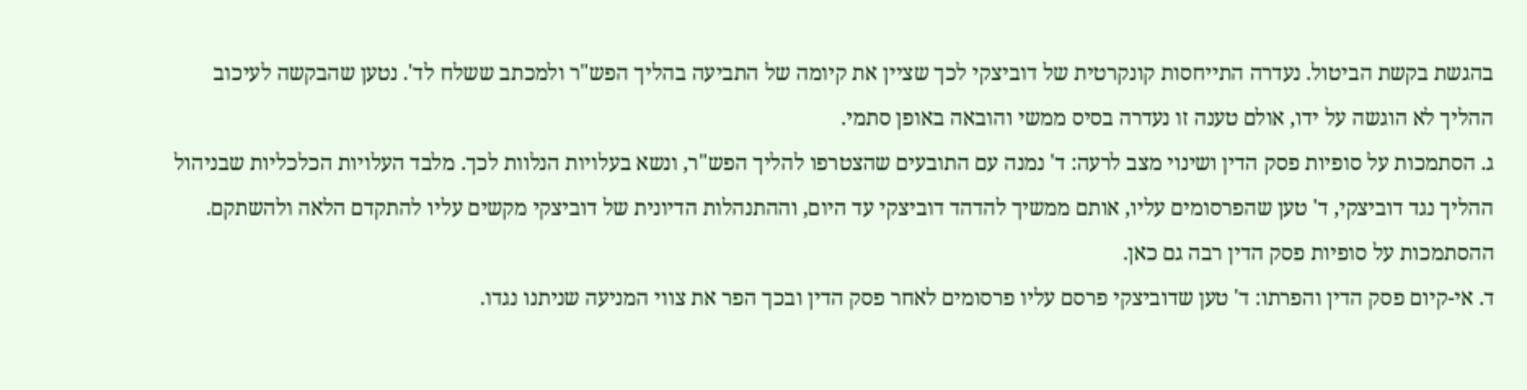בהגשת בקשת הביטול. נעדרה התייחסות קונקרטית של דוביצקי לכך שציין את קיומה של התביעה בהליך הפש"ר ולמכתב ששלח לד'. נטען שהבקשה לעיכוב ההליך לא הוגשה על ידו, אולם טענה זו נעדרה בסיס ממשי והובאה באופן סתמי.
ג. הסתמכות על סופיות פסק הדין ושינוי מצב לרעה: ד' נמנה עם התובעים שהצטרפו להליך הפש"ר, ונשא בעלויות הנלוות לכך. מלבד העלויות הכלכליות שבניהול ההליך נגד דוביצקי, ד' טען שהפרסומים עליו, אותם ממשיך להדהד דוביצקי עד היום, וההתנהלות הדיונית של דוביצקי מקשים עליו להתקדם הלאה ולהשתקם. ההסתמכות על סופיות פסק הדין רבה גם כאן.
ד. אי-קיום פסק הדין והפרתו: ד' טען שדוביצקי פרסם עליו פרסומים לאחר פסק הדין ובכך הפר את צווי המניעה שניתנו נגדו.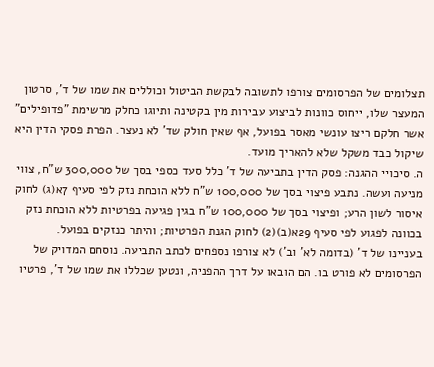תצלומים של הפרסומים צורפו לתשובה לבקשת הביטול וכוללים את שמו של ד', סרטון המעצר שלו, ייחוס כוונות לביצוע עבירות מין בקטינה ותיוגו כחלק מרשימת "פדופילים" אשר חלקם ריצו עונשי מאסר בפועל, אף שאין חולק שד' לא נעצר. הפרת פסקי הדין היא שיקול כבד משקל שלא להאריך מועד.
ה. סיכויי ההגנה: פסק הדין בתביעה של ד' כלל סעד כספי בסך של 300,000 ש"ח, צווי מניעה ועשה. נתבע פיצוי בסך של 100,000 ש"ח ללא הוכחת נזק לפי סעיף 7א(ג) לחוק איסור לשון הרע; ופיצוי בסך של 100,000 ש"ח בגין פגיעה בפרטיות ללא הוכחת נזק בכוונה לפגוע לפי סעיף 29א(ב)(2) לחוק הגנת הפרטיות; והיתר כנזקים בפועל.
בעניינו של ד' (בדומה לא' וב') לא צורפו נספחים לכתב התביעה. נוסחם המדויק של הפרסומים לא פורט בו. הם הובאו על דרך ההפניה, ונטען שכללו את שמו של ד', פרטיו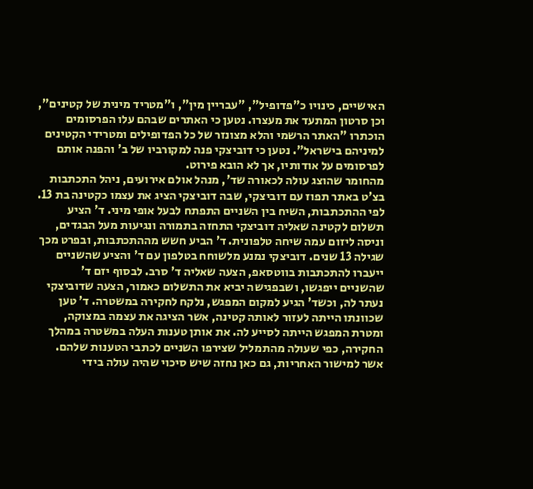האישיים, כינויו כ"פדופיל", "עבריין מין", ו"מטריד מינית של קטינים", וכן סרטון המתעד את מעצרו. נטען כי האתרים שבהם עלו הפרסומים הוכתרו "האתר הרשמי והלא מצונזר של כל הפדופילים ומטרידי הקטינים למיניהם בישראל". נטען כי דוביצקי פנה למקורביו של ב' והפנה אותם לפרסומים על אודותיו, אך לא הובא פירוט.
מהחומר שהוצג עולה לכאורה שד', מנהל אולם אירועים, ניהל התכתבות בצ'ט באתר תפוז עם דוביצקי, שבה דוביצקי הציג את עצמו כקטינה בת 13. לפי ההתכתבות, השיח בין השניים התפתח לבעל אופי מיני. ד' הציע תשלום לקטינה שאליה דוביצקי התחזה בתמורה ונגיעות מעל הבגדים, וניסה ליזום עמה שיחה טלפונית. ד' הביע חשש מההתכתבות, ובפרט מכך שגילה 13 שנים. דוביצקי נמנע מלשוחח בטלפון עם ד' והציע שהשניים ייעברו להתכתבות בווטסאפ, הצעה שאליה ד' סרב. לבסוף יזם ד' שהשניים ייפגשו, ושבפגישה יביא את התשלום כאמור, הצעה שדוביצקי נעתר לה, וכשד' הגיע למקום המפגש, נלקח לחקירה במשטרה. ד' טען שכוונתו הייתה לעזור לאותה קטינה, אשר הציגה את עצמה במצוקה, ומטרת המפגש הייתה לסייע לה. את אותן טענות העלה במשטרה במהלך החקירה, כפי שעולה מהתמליל שצירפו השניים לכתבי הטענות שלהם.
אשר למישור האחריות, גם כאן נחזה שיש סיכוי שהיה עולה בידי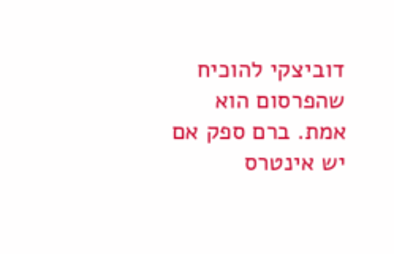דוביצקי להוכיח שהפרסום הוא אמת. ברם ספק אם יש אינטרס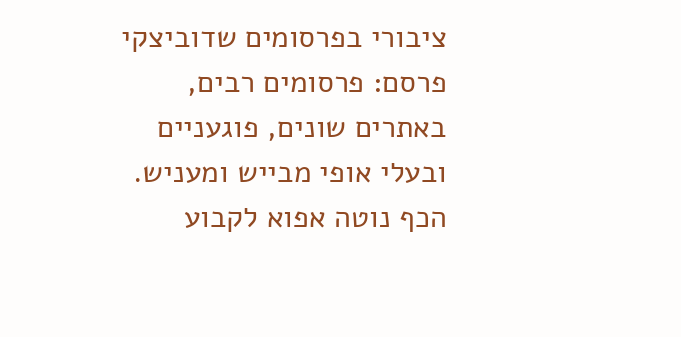ציבורי בפרסומים שדוביצקי פרסם: פרסומים רבים, באתרים שונים, פוגעניים ובעלי אופי מבייש ומעניש. הכף נוטה אפוא לקבוע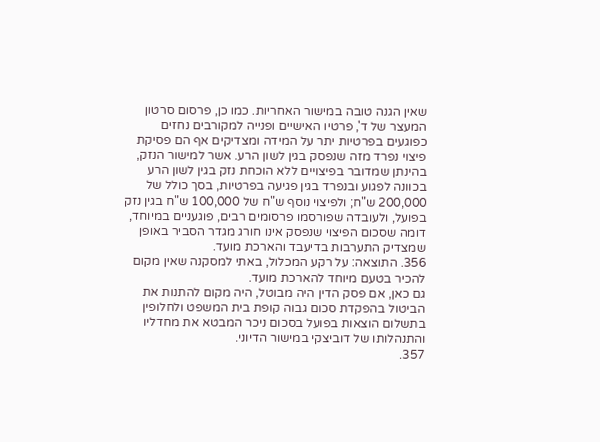שאין הגנה טובה במישור האחריות. כמו כן, פרסום סרטון המעצר של ד', פרטיו האישיים ופנייה למקורבים נחזים כפוגעים בפרטיות יתר על המידה ומצדיקים אף הם פסיקת פיצוי נפרד מזה שנפסק בגין לשון הרע. אשר למישור הנזק, בהינתן שמדובר בפיצויים ללא הוכחת נזק בגין לשון הרע בכוונה לפגוע ובנפרד בגין פגיעה בפרטיות, בסך כולל של 200,000 ש"ח; ולפיצוי נוסף ש"ח של 100,000 ש"ח בגין נזק בפועל, ולעובדה שפורסמו פרסומים רבים, פוגעניים במיוחד, דומה שסכום הפיצוי שנפסק אינו חורג מגדר הסביר באופן שמצדיק התערבות בדיעבד והארכת מועד.
356. התוצאה: על רקע המכלול, באתי למסקנה שאין מקום להכיר בטעם מיוחד להארכת מועד.
גם כאן, אם פסק הדין היה מבוטל, היה מקום להתנות את הביטול בהפקדת סכום גבוה קופת בית המשפט ולחלופין בתשלום הוצאות בפועל בסכום ניכר המבטא את מחדליו והתנהלותו של דוביצקי במישור הדיוני.
357.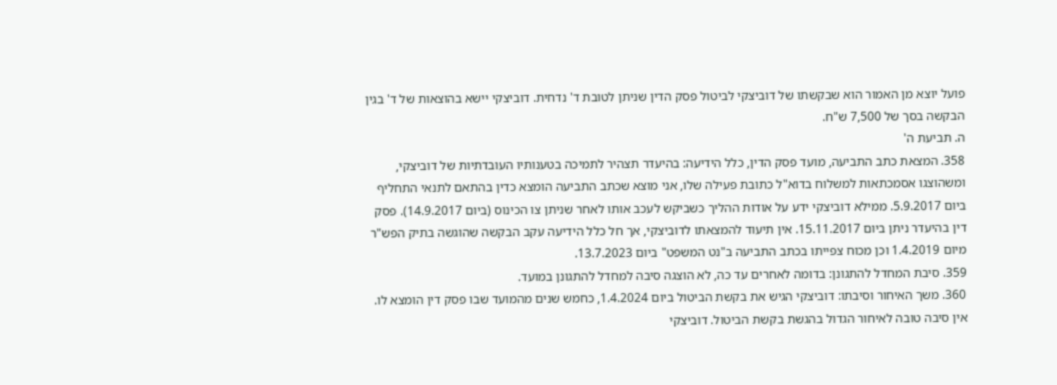פועל יוצא מן האמור הוא שבקשתו של דוביצקי לביטול פסק הדין שניתן לטובת ד' נדחית. דוביצקי יישא בהוצאות של ד' בגין הבקשה בסך של 7,500 ש"ח.
ה. תביעת ה'
358. המצאת כתב התביעה, מועד פסק הדין, כלל הידיעה: בהיעדר תצהיר לתמיכה בטענותיו העובדתיות של דוביצקי, ומשהוצגו אסמכתאות למשלוח בדוא"ל כתובת פעילה שלו, אני מוצא שכתב התביעה הומצא כדין בהתאם לתנאי התחליף ביום 5.9.2017. ממילא דוביצקי ידע על אודות ההליך כשביקש לעכב אותו לאחר שניתן צו הכינוס (ביום 14.9.2017). פסק דין בהיעדר ניתן ביום 15.11.2017. אין תיעוד להמצאתו לדוביצקי, אך חל כלל הידיעה עקב הבקשה שהוגשה בתיק הפש"ר מיום 1.4.2019 וכן מכוח צפייתו בכתב התביעה ב"נט המשפט" ביום 13.7.2023.
359. סיבת המחדל להתגונן: בדומה לאחרים עד כה, לא הוצגה סיבה למחדל להתגונן במועד.
360. משך האיחור וסיבתו: דוביצקי הגיש את בקשת הביטול ביום 1.4.2024, כחמש שנים מהמועד שבו פסק דין הומצא לו. אין סיבה טובה לאיחור הגדול בהגשת בקשת הביטול. דוביצקי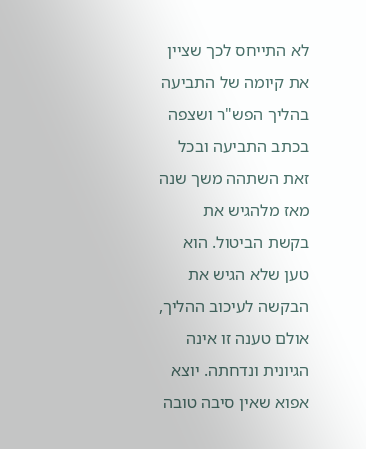לא התייחס לכך שציין את קיומה של התביעה בהליך הפש"ר ושצפה בכתב התביעה ובכל זאת השתהה משך שנה מאז מלהגיש את בקשת הביטול. הוא טען שלא הגיש את הבקשה לעיכוב ההליך, אולם טענה זו אינה הגיונית ונדחתה. יוצא אפוא שאין סיבה טובה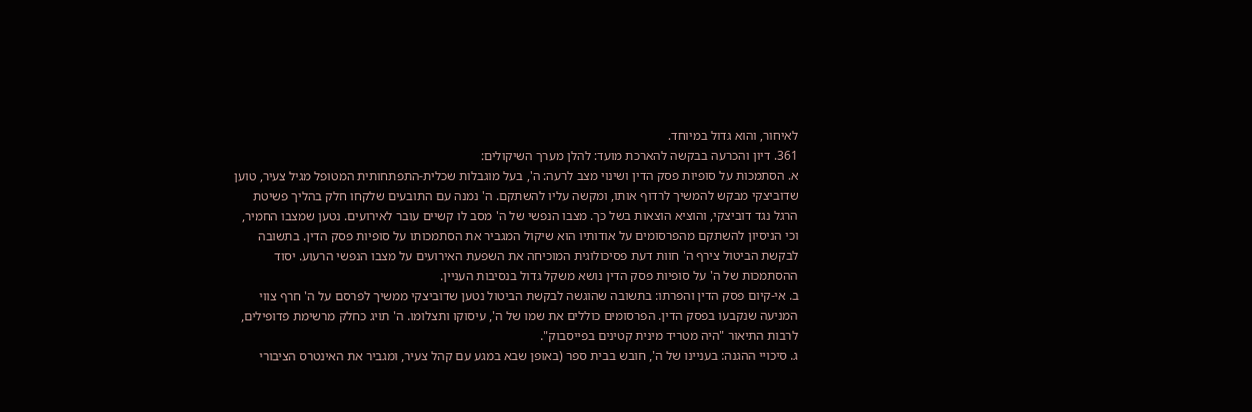לאיחור, והוא גדול במיוחד.
361. דיון והכרעה בבקשה להארכת מועד: להלן מערך השיקולים:
א. הסתמכות על סופיות פסק הדין ושינוי מצב לרעה: ה', בעל מוגבלות שכלית-התפתחותית המטופל מגיל צעיר, טוען שדוביצקי מבקש להמשיך לרדוף אותו, ומקשה עליו להשתקם. ה' נמנה עם התובעים שלקחו חלק בהליך פשיטת הרגל נגד דוביצקי, והוציא הוצאות בשל כך. מצבו הנפשי של ה' מסב לו קשיים עובר לאירועים. נטען שמצבו החמיר, וכי הניסיון להשתקם מהפרסומים על אודותיו הוא שיקול המגביר את הסתמכותו על סופיות פסק הדין. בתשובה לבקשת הביטול צירף ה' חוות דעת פסיכולוגית המוכיחה את השפעת האירועים על מצבו הנפשי הרעוע. יסוד ההסתמכות של ה' על סופיות פסק הדין נושא משקל גדול בנסיבות העניין.
ב. אי-קיום פסק הדין והפרתו: בתשובה שהוגשה לבקשת הביטול נטען שדוביצקי ממשיך לפרסם על ה' חרף צווי המניעה שנקבעו בפסק הדין. הפרסומים כוללים את שמו של ה', עיסוקו ותצלומו. ה' תויג כחלק מרשימת פדופילים, לרבות התיאור "היה מטריד מינית קטינים בפייסבוק".
ג. סיכויי ההגנה: בעניינו של ה', חובש בבית ספר (באופן שבא במגע עם קהל צעיר, ומגביר את האינטרס הציבורי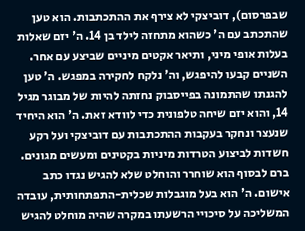שבפרסום), דוביצקי לא צירף את ההתכתבות. הוא טען שהתכתב עם ה' כשהוא מתחזה לילד בן 14. ה' יזם שאלות בעלות אופי מיני, ותיאר אקטים מיניים שביצע עם אחר. השניים קבעו להיפגש, וה' נלקח לחקירה במפגש. ה' טען להגנתו שהתמונה בפייסבוק נחזתה להיות של מבוגר מגיל 14, והוא יזם שיחה טלפונית כדי לוודא זאת. ה' הוא היחיד שנעצר ונחקר בעקבות ההתכתבות עם דוביצקי ועל רקע חשדות לביצוע הטרדות מיניות בקטינים ומעשים מגונים. ברם לבסוף הוא שוחרר והוחלט שלא להגיש נגדו כתב אישום. ה' הוא בעל מוגבלות שכלית-התפתחותית, עובדה המשליכה על סיכויי הרשעתו במקרה שהיה מוחלט להגיש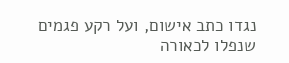נגדו כתב אישום, ועל רקע פגמים שנפלו לכאורה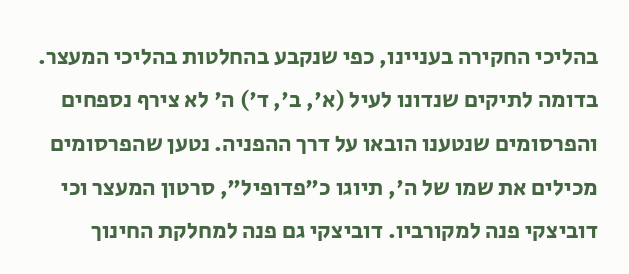בהליכי החקירה בעניינו, כפי שנקבע בהחלטות בהליכי המעצר.
בדומה לתיקים שנדונו לעיל (א', ב', ד') ה' לא צירף נספחים והפרסומים שנטענו הובאו על דרך ההפניה. נטען שהפרסומים מכילים את שמו של ה', תיוגו כ"פדופיל", סרטון המעצר וכי דוביצקי פנה למקורביו. דוביצקי גם פנה למחלקת החינוך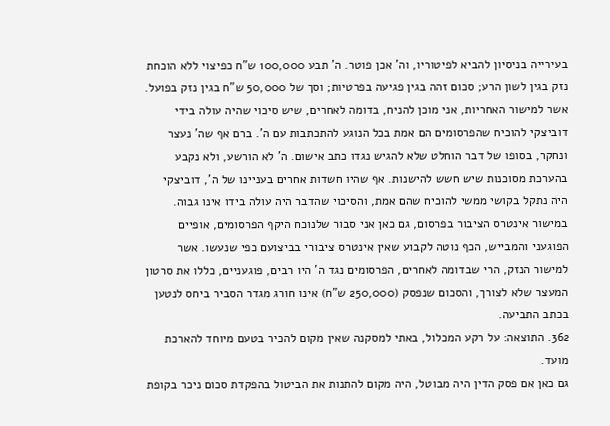בעירייה בניסיון להביא לפיטוריו, וה' אכן פוטר. ה' תבע 100,000 ש"ח כפיצוי ללא הוכחת נזק בגין לשון הרע; סכום זהה בגין פגיעה בפרטיות; וסך של 50,000 ש"ח בגין נזק בפועל.
אשר למישור האחריות, אני מוכן להניח, בדומה לאחרים, שיש סיכוי שהיה עולה בידי דוביצקי להוכיח שהפרסומים הם אמת בכל הנוגע להתכתבות עם ה'. ברם אף שה' נעצר ונחקר, בסופו של דבר הוחלט שלא להגיש נגדו כתב אישום. ה' לא הורשע, ולא נקבע בהערכת מסוכנות שיש חשש להישנות. אף שהיו חשדות אחרים בעניינו של ה', דוביצקי היה נתקל בקושי ממשי להוכיח שהם אמת, והסיכוי שהדבר היה עולה בידו אינו גבוה. במישור אינטרס הציבור בפרסום, גם כאן אני סבור שלנוכח היקף הפרסומים, אופיים הפוגעני והמבייש, הכף נוטה לקבוע שאין אינטרס ציבורי בביצועם כפי שנעשו. אשר למישור הנזק, הרי שבדומה לאחרים, הפרסומים נגד ה' היו רבים, פוגעניים, כללו את סרטון המעצר שלא לצורך, והסכום שנפסק (250,000 ש"ח) אינו חורג מגדר הסביר ביחס לנטען בכתב התביעה.
362. התוצאה: על רקע המכלול, באתי למסקנה שאין מקום להכיר בטעם מיוחד להארכת מועד.
גם כאן אם פסק הדין היה מבוטל, היה מקום להתנות את הביטול בהפקדת סכום ניכר בקופת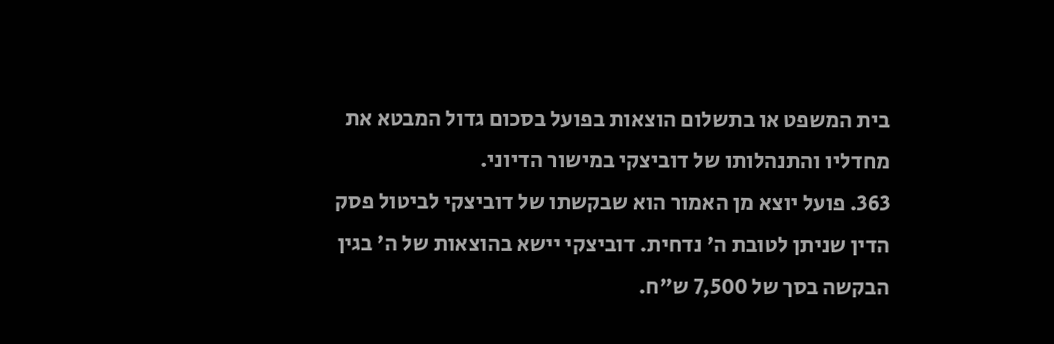בית המשפט או בתשלום הוצאות בפועל בסכום גדול המבטא את מחדליו והתנהלותו של דוביצקי במישור הדיוני.
363. פועל יוצא מן האמור הוא שבקשתו של דוביצקי לביטול פסק הדין שניתן לטובת ה' נדחית. דוביצקי יישא בהוצאות של ה' בגין הבקשה בסך של 7,500 ש"ח.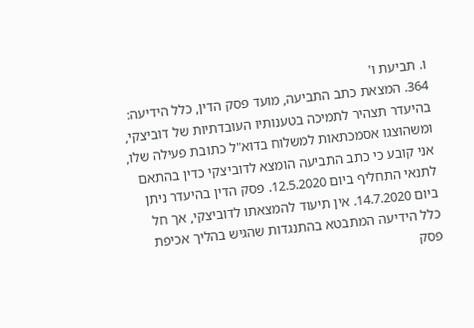ו. תביעת ו'
364. המצאת כתב התביעה, מועד פסק הדין, כלל הידיעה: בהיעדר תצהיר לתמיכה בטענותיו העובדתיות של דוביצקי, ומשהוצגו אסמכתאות למשלוח בדוא"ל כתובת פעילה שלו, אני קובע כי כתב התביעה הומצא לדוביצקי כדין בהתאם לתנאי התחליף ביום 12.5.2020. פסק הדין בהיעדר ניתן ביום 14.7.2020. אין תיעוד להמצאתו לדוביצקי, אך חל כלל הידיעה המתבטא בהתנגדות שהגיש בהליך אכיפת פסק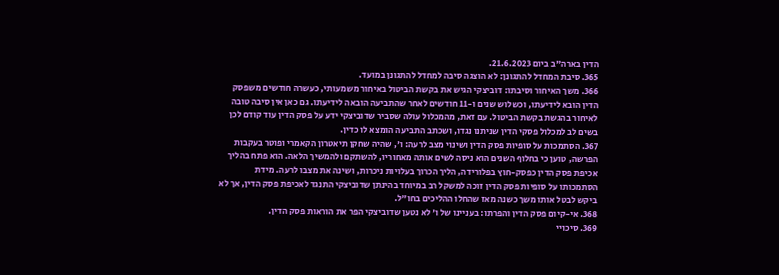הדין בארה"ב ביום 21.6.2023.
365. סיבת המחדל להתגונן: לא הוצגה סיבה למחדל להתגונן במועד.
366. משך האיחור וסיבתו: דוביצקי הגיש את בקשת הביטול באיחור משמעותי, כעשרה חודשים משפסק הדין הובא לידיעתו, וכשלוש שנים ו-11 חודשים לאחר שהתביעה הובאה לידיעתו. גם כאן אין סיבה טובה לאיחור בהגשת בקשת הביטול. עם זאת, מהמכלול עולה שסביר שדוביצקי ידע על פסק הדין עוד קודם לכן בשים לב למכלול פסקי הדין שניתנו נגדו, ושכתב התביעה הומצא לו כדין.
367. הסתמכות על סופיות פסק הדין ושינוי מצב לרעה: ו', שהיה שחקן תיאטרון הקאמרי ופוטר בעקבות הפרשה, טוען כי בחלוף השנים הוא ניסה לשים אותה מאחוריו, להשתקם ולהמשיך הלאה. הוא פתח בהליך אכיפת פסק הדין כפסק-חוץ בפלורידה, הליך הכרוך בעלויות ניכרות, ושינה את מצבו לרעה. מידת הסתמכותו על סופיות פסק הדין זוכה למשקל רב במיוחד בהינתן שדוביצקי התנגד לאכיפת פסק הדין, אך לא ביקש לבטל אותו משך כשנה מאז שהחלו ההליכים בחו"ל.
368. אי-קיום פסק הדין והפרתו: בעניינו של ו' לא נטען שדוביצקי הפר את הוראות פסק הדין.
369. סיכויי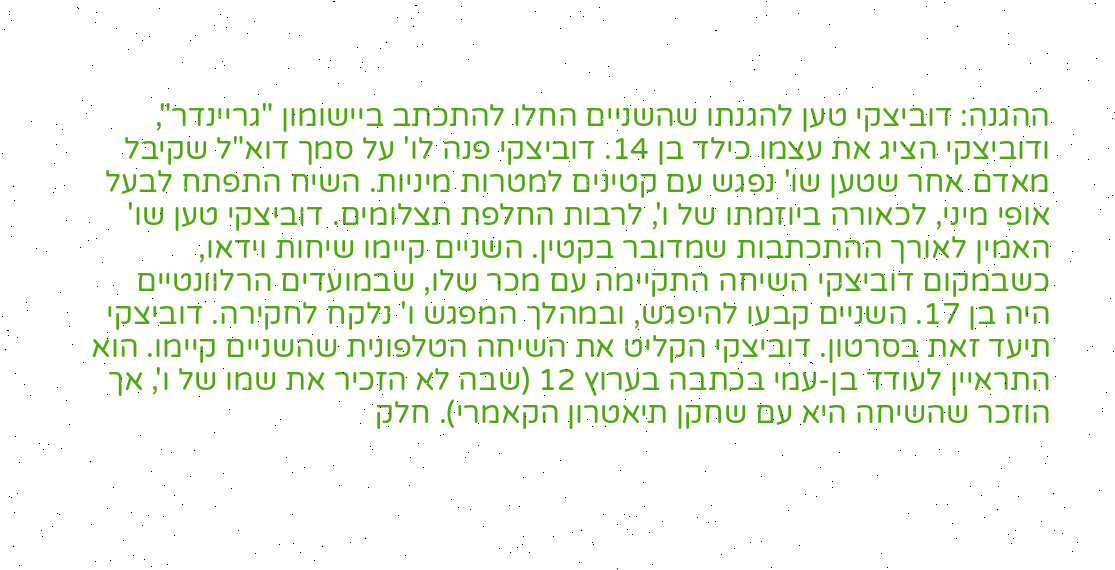ההגנה: דוביצקי טען להגנתו שהשניים החלו להתכתב ביישומון "גריינדר", ודוביצקי הציג את עצמו כילד בן 14. דוביצקי פנה לו' על סמך דוא"ל שקיבל מאדם אחר שטען שו' נפגש עם קטינים למטרות מיניות. השיח התפתח לבעל אופי מיני, לכאורה ביוזמתו של ו', לרבות החלפת תצלומים. דוביצקי טען שו' האמין לאורך ההתכתבות שמדובר בקטין. השניים קיימו שיחות וידאו, כשבמקום דוביצקי השיחה התקיימה עם מכר שלו, שבמועדים הרלוונטיים היה בן 17. השניים קבעו להיפגש, ובמהלך המפגש ו' נלקח לחקירה. דוביצקי תיעד זאת בסרטון. דוביצקי הקליט את השיחה הטלפונית שהשניים קיימו. הוא התראיין לעודד בן-עמי בכתבה בערוץ 12 (שבה לא הזכיר את שמו של ו', אך הוזכר שהשיחה היא עם שחקן תיאטרון הקאמרי). חלק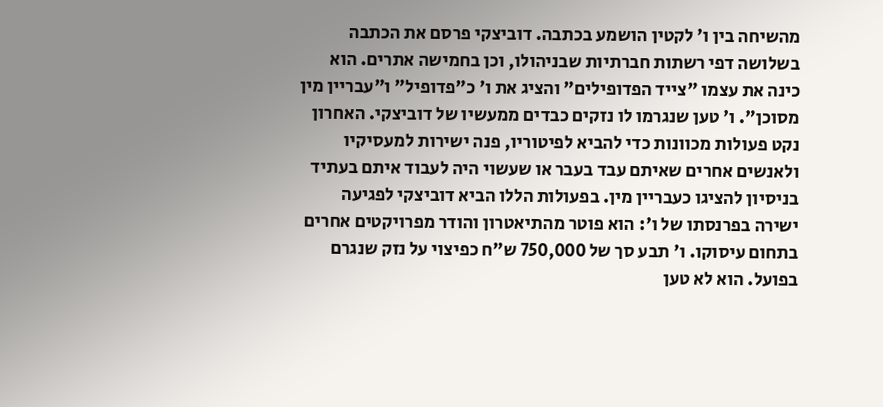מהשיחה בין ו' לקטין הושמע בכתבה. דוביצקי פרסם את הכתבה בשלושה דפי רשתות חברתיות שבניהולו, וכן בחמישה אתרים. הוא כינה את עצמו "צייד הפדופילים" והציג את ו' כ"פדופיל" ו"עבריין מין מסוכן". ו' טען שנגרמו לו נזקים כבדים ממעשיו של דוביצקי. האחרון נקט פעולות מכוונות כדי להביא לפיטוריו, פנה ישירות למעסיקיו ולאנשים אחרים שאיתם עבד בעבר או שעשוי היה לעבוד איתם בעתיד בניסיון להציגו כעבריין מין. בפעולות הללו הביא דוביצקי לפגיעה ישירה בפרנסתו של ו': הוא פוטר מהתיאטרון והודר מפרויקטים אחרים בתחום עיסוקו. ו' תבע סך של 750,000 ש"ח כפיצוי על נזק שנגרם בפועל. הוא לא טען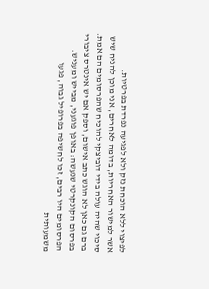לפיצוי ללא הוכחת נזק ולא לפגיעה נפרדת בפרטיות.
אשר למישור האחריות, בדומה לאחרים, אני מוכן להניח שיש סיכוי שהיה עולה בידי דוביצקי להוכיח שהפרסומים הם אמת. ברם גם כאן לא הוגש כתב אישום, וספק אם יש אינטרס ציבורי בפרסום הקונקרטי שנעשה: באופן פוגעני, מבייש ומעניש. הפרסומים היו רבים, זכו לחשיפה בפרופיל גבוה, פגעו משמעותית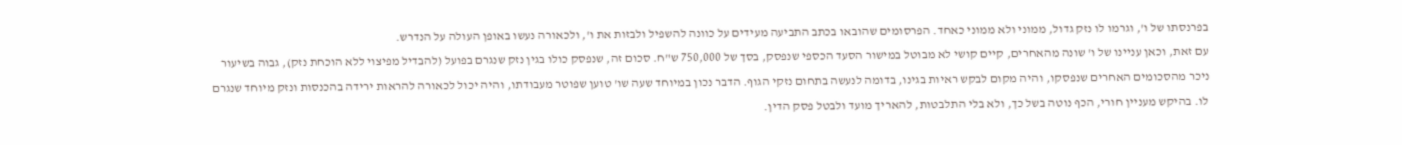בפרנסתו של ו', וגרמו לו נזק גדול, ממוני ולא ממוני כאחד. הפרסומים שהובאו בכתב התביעה מעידים על כוונה להשפיל ולבזות את ו', ולכאורה נעשו באופן העולה על הנדרש.
עם זאת, וכאן עניינו של ו' שונה מהאחרים, קיים קושי לא מבוטל במישור הסעד הכספי שנפסק, בסך של 750,000 ש"ח. סכום זה, שנפסק כולו בגין נזק שנגרם בפועל (להבדיל מפיצוי ללא הוכחת נזק), גבוה בשיעור ניכר מהסכומים האחרים שנפסקו, והיה מקום לבקש ראיות בגינו, בדומה לנעשה בתחום נזקי הגוף. הדבר נכון במיוחד שעה שו' טוען שפוטר מעבודתו, והיה יכול לכאורה להראות ירידה בהכנסות ונזק מיוחד שנגרם לו. בהיקש מעניין חורי, הכף נוטה בשל כך, ולא בלי התלבטות, להאריך מועד ולבטל פסק הדין.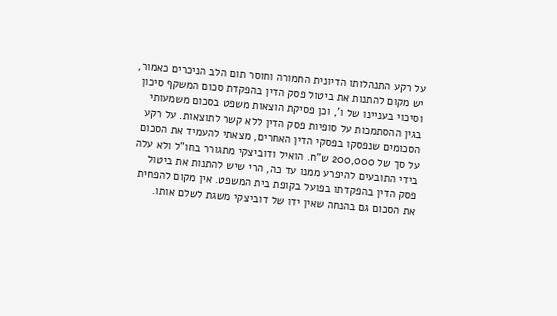על רקע התנהלותו הדיונית החמורה וחוסר תום הלב הניכרים כאמור, יש מקום להתנות את ביטול פסק הדין בהפקדת סכום המשקף סיכון וסיכוי בעניינו של ו', וכן פסיקת הוצאות משפט בסכום משמעותי בגין ההסתמכות על סופיות פסק הדין ללא קשר לתוצאות. על רקע הסכומים שנפסקו בפסקי הדין האחרים, מצאתי להעמיד את הסכום על סך של 200,000 ש"ח. הואיל ודוביצקי מתגורר בחו"ל ולא עלה בידי התובעים להיפרע ממנו עד כה, הרי שיש להתנות את ביטול פסק הדין בהפקדתו בפועל בקופת בית המשפט. אין מקום להפחית את הסכום גם בהנחה שאין ידו של דוביצקי משגת לשלם אותו.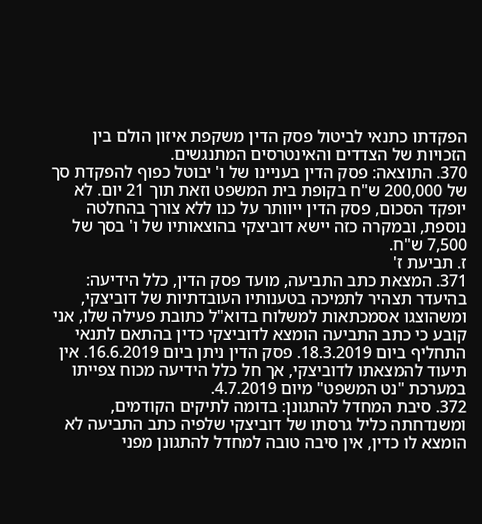הפקדתו כתנאי לביטול פסק הדין משקפת איזון הולם בין הזכויות של הצדדים והאינטרסים המתנגשים.
370. התוצאה: פסק הדין בעניינו של ו' יבוטל כפוף להפקדת סך של 200,000 ש"ח בקופת בית המשפט וזאת תוך 21 יום. לא יופקד הסכום, פסק הדין ייוותר על כנו ללא צורך בהחלטה נוספת, ובמקרה כזה יישא דוביצקי בהוצאותיו של ו' בסך של 7,500 ש"ח.
ז. תביעת ז'
371. המצאת כתב התביעה, מועד פסק הדין, כלל הידיעה: בהיעדר תצהיר לתמיכה בטענותיו העובדתיות של דוביצקי, ומשהוצגו אסמכתאות למשלוח בדוא"ל כתובת פעילה שלו, אני קובע כי כתב התביעה הומצא לדוביצקי כדין בהתאם לתנאי התחליף ביום 18.3.2019. פסק הדין ניתן ביום 16.6.2019. אין תיעוד להמצאתו לדוביצקי, אך חל כלל הידיעה מכוח צפייתו במערכת "נט המשפט" מיום 4.7.2019.
372. סיבת המחדל להתגונן: בדומה לתיקים הקודמים, ומשנדחתה כליל גרסתו של דוביצקי שלפיה כתב התביעה לא הומצא לו כדין, אין סיבה טובה למחדל להתגונן מפני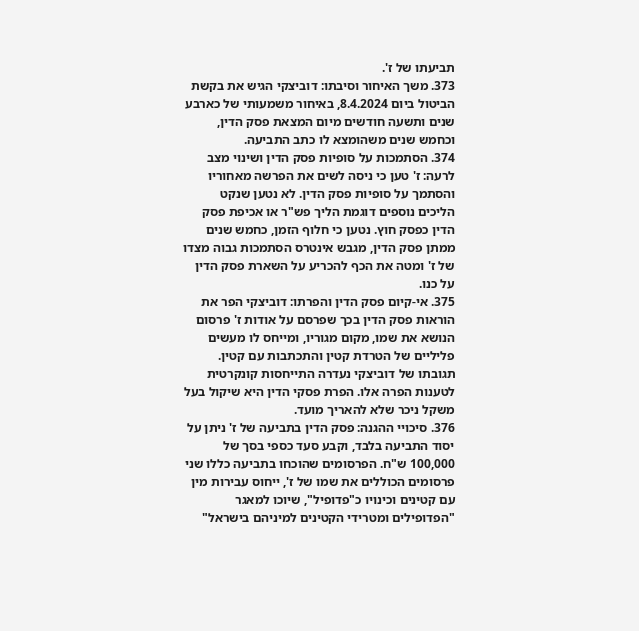תביעתו של ז'.
373. משך האיחור וסיבתו: דוביצקי הגיש את בקשת הביטול ביום 8.4.2024, באיחור משמעותי של כארבע שנים ותשעה חודשים מיום המצאת פסק הדין, וכחמש שנים משהומצא לו כתב התביעה.
374. הסתמכות על סופיות פסק הדין ושינוי מצב לרעה: ז' טען כי ניסה לשים את הפרשה מאחוריו והסתמך על סופיות פסק הדין. לא נטען שנקט הליכים נוספים דוגמת הליך פש"ר או אכיפת פסק הדין כפסק חוץ. נטען כי חלוף הזמן, כחמש שנים ממתן פסק הדין, מגבש אינטרס הסתמכות גבוה מצדו של ז' ומטה את הכף להכריע על השארת פסק הדין על כנו.
375. אי-קיום פסק הדין והפרתו: דוביצקי הפר את הוראות פסק הדין בכך שפרסם על אודות ז' פרסום הנושא את שמו, מקום מגוריו, ומייחס לו מעשים פליליים של הטרדת קטין והתכתבות עם קטין. תגובתו של דוביצקי נעדרה התייחסות קונקרטית לטענות הפרה אלו. הפרת פסקי הדין היא שיקול בעל משקל ניכר שלא להאריך מועד.
376. סיכויי ההגנה: פסק הדין בתביעה של ז' ניתן על יסוד התביעה בלבד, וקבע סעד כספי בסך של 100,000 ש"ח. הפרסומים שהוכחו בתביעה כללו שני פרסומים הכוללים את שמו של ז', ייחוס עבירות מין עם קטינים וכינויו כ"פדופיל", שיוכו למאגר "הפדופילים ומטרידי הקטינים למיניהם בישראל"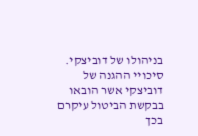בניהולו של דוביצקי. סיכויי ההגנה של דוביצקי אשר הובאו בבקשת הביטול עיקרם בכך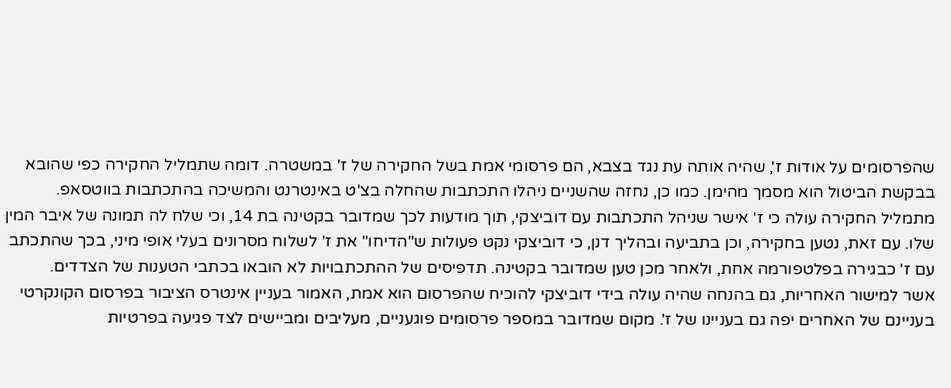שהפרסומים על אודות ז', שהיה אותה עת נגד בצבא, הם פרסומי אמת בשל החקירה של ז' במשטרה. דומה שתמליל החקירה כפי שהובא בבקשת הביטול הוא מסמך מהימן. כמו כן, נחזה שהשניים ניהלו התכתבות שהחלה בצ'ט באינטרנט והמשיכה בהתכתבות בווטסאפ. מתמליל החקירה עולה כי ז' אישר שניהל התכתבות עם דוביצקי, תוך מודעות לכך שמדובר בקטינה בת 14, וכי שלח לה תמונה של איבר המין שלו. עם זאת, נטען בחקירה, וכן בתביעה ובהליך דנן, כי דוביצקי נקט פעולות ש"הדיחו" את ז' לשלוח מסרונים בעלי אופי מיני, בכך שהתכתב עם ז' כבגירה בפלטפורמה אחת, ולאחר מכן טען שמדובר בקטינה. תדפיסים של ההתכתבויות לא הובאו בכתבי הטענות של הצדדים.
אשר למישור האחריות, גם בהנחה שהיה עולה בידי דוביצקי להוכיח שהפרסום הוא אמת, האמור בעניין אינטרס הציבור בפרסום הקונקרטי בעניינם של האחרים יפה גם בעניינו של ז'. מקום שמדובר במספר פרסומים פוגעניים, מעליבים ומביישים לצד פגיעה בפרטיות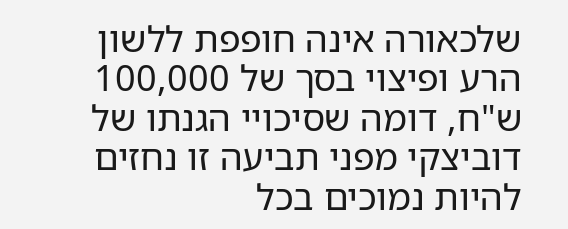שלכאורה אינה חופפת ללשון הרע ופיצוי בסך של 100,000 ש"ח, דומה שסיכויי הגנתו של דוביצקי מפני תביעה זו נחזים להיות נמוכים בכל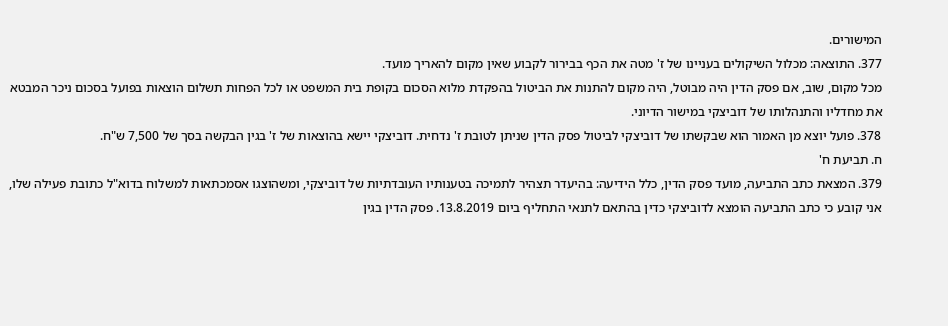המישורים.
377. התוצאה: מכלול השיקולים בעניינו של ז' מטה את הכף בבירור לקבוע שאין מקום להאריך מועד.
מכל מקום, שוב, אם פסק הדין היה מבוטל, היה מקום להתנות את הביטול בהפקדת מלוא הסכום בקופת בית המשפט או לכל הפחות תשלום הוצאות בפועל בסכום ניכר המבטא את מחדליו והתנהלותו של דוביצקי במישור הדיוני.
378. פועל יוצא מן האמור הוא שבקשתו של דוביצקי לביטול פסק הדין שניתן לטובת ז' נדחית. דוביצקי יישא בהוצאות של ז' בגין הבקשה בסך של 7,500 ש"ח.
ח. תביעת ח'
379. המצאת כתב התביעה, מועד פסק הדין, כלל הידיעה: בהיעדר תצהיר לתמיכה בטענותיו העובדתיות של דוביצקי, ומשהוצגו אסמכתאות למשלוח בדוא"ל כתובת פעילה שלו, אני קובע כי כתב התביעה הומצא לדוביצקי כדין בהתאם לתנאי התחליף ביום 13.8.2019. פסק הדין בגין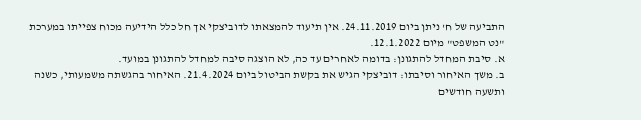התביעה של ח' ניתן ביום 24.11.2019. אין תיעוד להמצאתו לדוביצקי אך חל כלל הידיעה מכוח צפייתו במערכת "נט המשפט" מיום 12.1.2022.
א. סיבת המחדל להתגונן: בדומה לאחרים עד כה, לא הוצגה סיבה למחדל להתגונן במועד.
ב. משך האיחור וסיבתו: דוביצקי הגיש את בקשת הביטול ביום 21.4.2024. האיחור בהגשתה משמעותי, כשנה ותשעה חודשים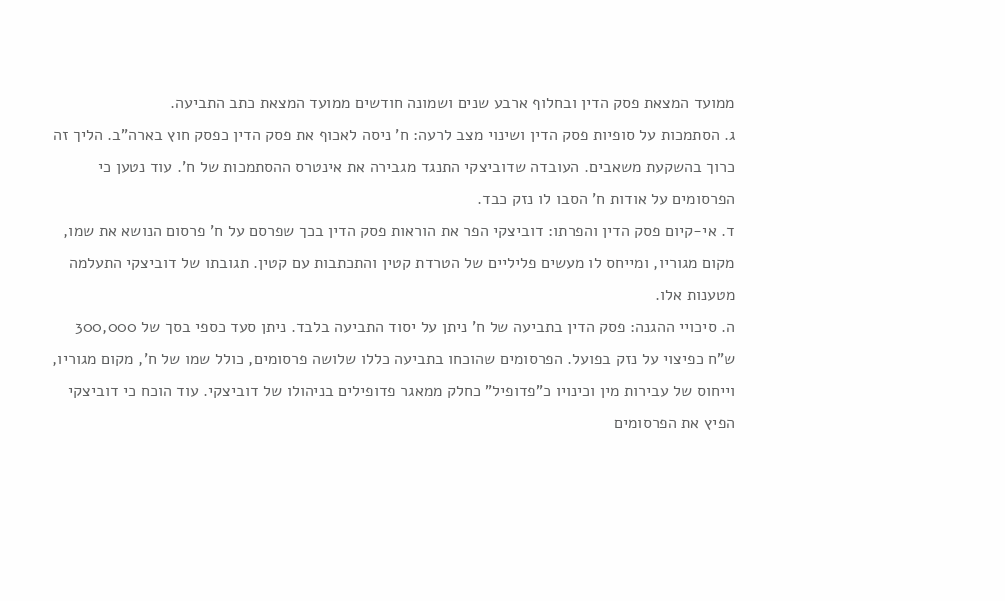ממועד המצאת פסק הדין ובחלוף ארבע שנים ושמונה חודשים ממועד המצאת כתב התביעה.
ג. הסתמכות על סופיות פסק הדין ושינוי מצב לרעה: ח' ניסה לאכוף את פסק הדין כפסק חוץ בארה"ב. הליך זה כרוך בהשקעת משאבים. העובדה שדוביצקי התנגד מגבירה את אינטרס ההסתמכות של ח'. עוד נטען כי הפרסומים על אודות ח' הסבו לו נזק כבד.
ד. אי-קיום פסק הדין והפרתו: דוביצקי הפר את הוראות פסק הדין בכך שפרסם על ח' פרסום הנושא את שמו, מקום מגוריו, ומייחס לו מעשים פליליים של הטרדת קטין והתכתבות עם קטין. תגובתו של דוביצקי התעלמה מטענות אלו.
ה. סיכויי ההגנה: פסק הדין בתביעה של ח' ניתן על יסוד התביעה בלבד. ניתן סעד כספי בסך של 300,000 ש"ח כפיצוי על נזק בפועל. הפרסומים שהוכחו בתביעה כללו שלושה פרסומים, כולל שמו של ח', מקום מגוריו, וייחוס של עבירות מין וכינויו כ"פדופיל" כחלק ממאגר פדופילים בניהולו של דוביצקי. עוד הוכח כי דוביצקי הפיץ את הפרסומים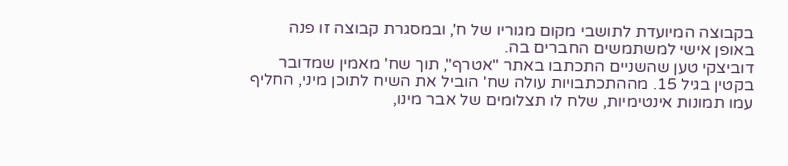בקבוצה המיועדת לתושבי מקום מגוריו של ח', ובמסגרת קבוצה זו פנה באופן אישי למשתמשים החברים בה.
דוביצקי טען שהשניים התכתבו באתר "אטרף", תוך שח' מאמין שמדובר בקטין בגיל 15. מההתכתבויות עולה שח' הוביל את השיח לתוכן מיני, החליף עמו תמונות אינטימיות, שלח לו תצלומים של אבר מינו,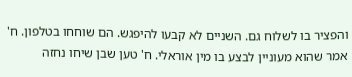והפציר בו לשלוח גם. השניים לא קבעו להיפגש. הם שוחחו בטלפון. ח' אמר שהוא מעוניין לבצע בו מין אוראלי. ח' טען שבן שיחו נחזה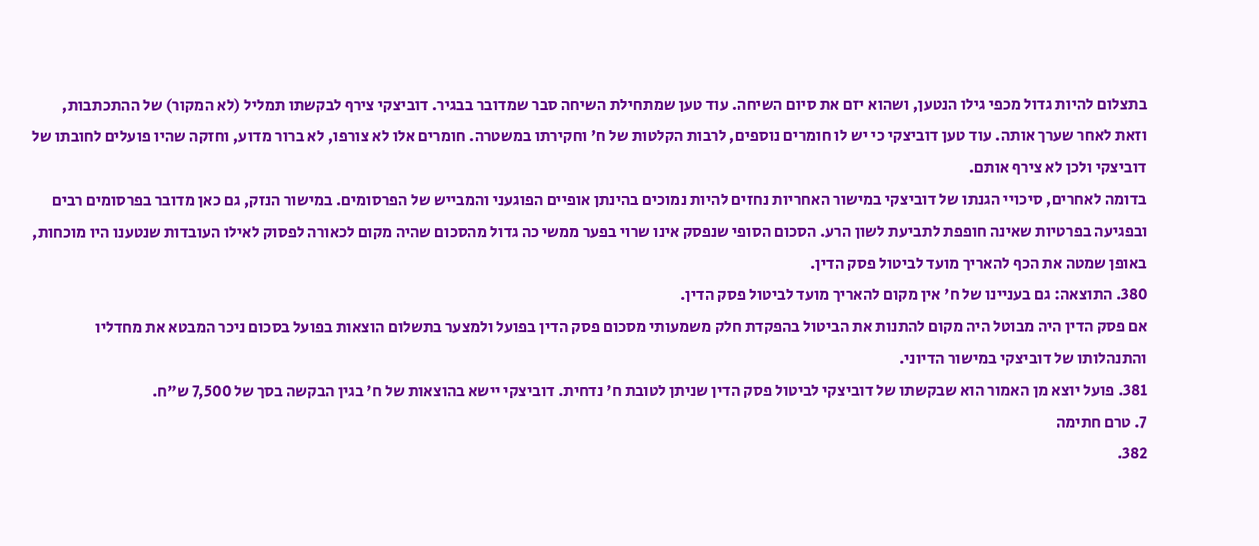בתצלום להיות גדול מכפי גילו הנטען, ושהוא יזם את סיום השיחה. עוד טען שמתחילת השיחה סבר שמדובר בבגיר. דוביצקי צירף לבקשתו תמליל (לא המקור) של ההתכתבות, וזאת לאחר שערך אותה. עוד טען דוביצקי כי יש לו חומרים נוספים, לרבות הקלטות של ח' וחקירתו במשטרה. חומרים אלו לא צורפו, לא ברור מדוע, וחזקה שהיו פועלים לחובתו של דוביצקי ולכן לא צירף אותם.
בדומה לאחרים, סיכויי הגנתו של דוביצקי במישור האחריות נחזים להיות נמוכים בהינתן אופיים הפוגעני והמבייש של הפרסומים. במישור הנזק, גם כאן מדובר בפרסומים רבים ובפגיעה בפרטיות שאינה חופפת לתביעת לשון הרע. הסכום הסופי שנפסק אינו שרוי בפער ממשי כה גדול מהסכום שהיה מקום לכאורה לפסוק לאילו העובדות שנטענו היו מוכחות, באופן שמטה את הכף להאריך מועד לביטול פסק הדין.
380. התוצאה: גם בעניינו של ח' אין מקום להאריך מועד לביטול פסק הדין.
אם פסק הדין היה מבוטל היה מקום להתנות את הביטול בהפקדת חלק משמעותי מסכום פסק הדין בפועל ולמצער בתשלום הוצאות בפועל בסכום ניכר המבטא את מחדליו והתנהלותו של דוביצקי במישור הדיוני.
381. פועל יוצא מן האמור הוא שבקשתו של דוביצקי לביטול פסק הדין שניתן לטובת ח' נדחית. דוביצקי יישא בהוצאות של ח' בגין הבקשה בסך של 7,500 ש"ח.
7. טרם חתימה
382.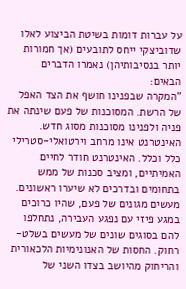על עברות דומות בשיטת הביצוע לאלו שדוביצקי ייחס לתובעים (אך חמורות יותר בנסיבותיהן) נאמרו הדברים הבאים:
"המקרה שבפנינו חושף את הצד האפל של הרשת. המסוכנות של פעם שינתה את פניה ולפנינו מסוכנות מסוג חדש. האינטרנט אינו מרחב וירטואלי-סטרילי כלל וכלל. האינטרנט חודר לחיים האמיתיים, ומציב סכנות של ממש בתחומים ובדרכים לא שיערו ראשונים. מעשים מגונים של פעם, שהיו כרוכים במגע פיזי עם נפגע העבירה, נתחלפו להם בסוגים שונים של מעשים בשלט-רחוק. החסות של האנונימיות הלכאורית והריחוק מהיושב בצדו השני של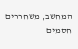המחשב, משחררים חסמים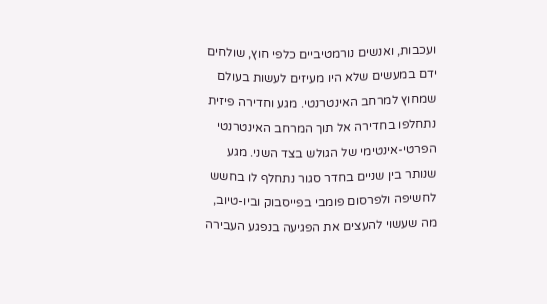ועכבות, ואנשים נורמטיביים כלפי חוץ, שולחים ידם במעשים שלא היו מעיזים לעשות בעולם שמחוץ למרחב האינטרנטי. מגע וחדירה פיזית נתחלפו בחדירה אל תוך המרחב האינטרנטי הפרטי-אינטימי של הגולש בצד השני. מגע שנותר בין שניים בחדר סגור נתחלף לו בחשש לחשיפה ולפרסום פומבי בפייסבוק וביו-טיוב, מה שעשוי להעצים את הפגיעה בנפגע העבירה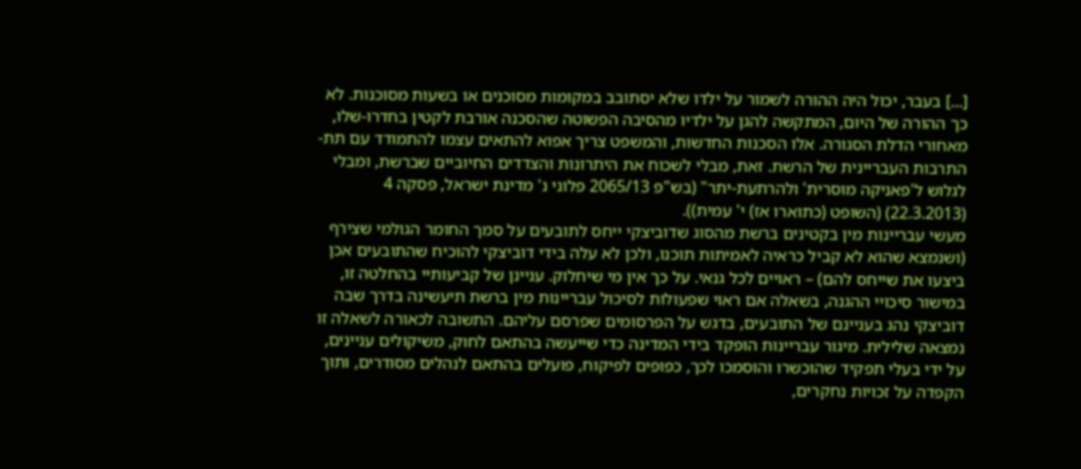[...] בעבר, יכול היה ההורה לשמור על ילדו שלא יסתובב במקומות מסוכנים או בשעות מסוכנות. לא כך ההורה של היום, המתקשה להגן על ילדיו מהסיבה הפשוטה שהסכנה אורבת לקטין בחדרו-שלו, מאחורי הדלת הסגורה. אלו הסכנות החדשות, והמשפט צריך אפוא להתאים עצמו להתמודד עם תת-התרבות העבריינית של הרשת. זאת, מבלי לשכוח את היתרונות והצדדים החיוביים שברשת, ומבלי לגלוש ל'פאניקה מוסרית' ולהרתעת-יתר" (בש"פ 2065/13 פלוני נ' מדינת ישראל, פסקה 4 (22.3.2013) (השופט (כתוארו אז) י' עמית)).
מעשי עבריינות מין בקטינים ברשת מהסוג שדוביצקי ייחס לתובעים על סמך החומר הגולמי שצירף (ושנמצא שהוא לא קביל כראיה לאמיתות תוכנו, ולכן לא עלה בידי דוביצקי להוכיח שהתובעים אכן ביצעו את שייחס להם) – ראויים לכל גנאי. על כך אין מי שיחלוק. עניינן של קביעותיי בהחלטה זו, במישור סיכויי ההגנה, בשאלה אם ראוי שפעולות לסיכול עבריינות מין ברשת תיעשינה בדרך שבה דוביצקי נהג בעניינם של התובעים, בדגש על הפרסומים שפרסם עליהם. התשובה לכאורה לשאלה זו נמצאה שלילית. מיגור עבריינות הופקד בידי המדינה כדי שייעשה בהתאם לחוק, משיקולים עניינים, על ידי בעלי תפקיד שהוכשרו והוסמכו לכך, כפופים לפיקוח, פועלים בהתאם לנהלים מסודרים, ותוך הקפדה על זכויות נחקרים,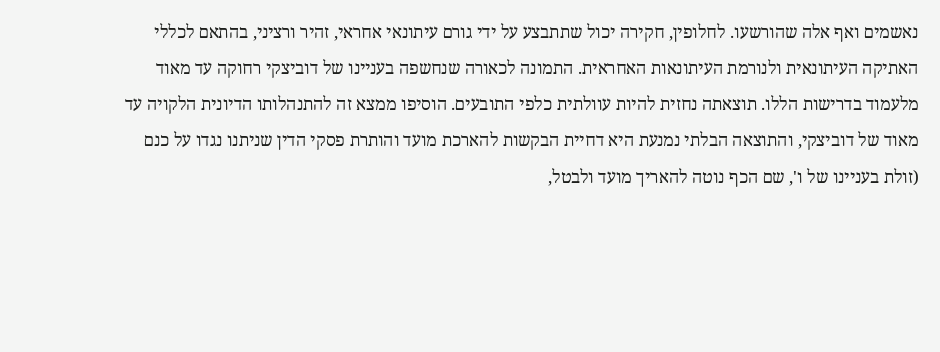נאשמים ואף אלה שהורשעו. לחלופין, חקירה יכול שתתבצע על ידי גורם עיתונאי אחראי, זהיר ורציני, בהתאם לכללי האתיקה העיתונאית ולנורמת העיתונאות האחראית. התמונה לכאורה שנחשפה בעניינו של דוביצקי רחוקה עד מאוד מלעמוד בדרישות הללו. תוצאתה נחזית להיות עוולתית כלפי התובעים. הוסיפו ממצא זה להתנהלותו הדיונית הלקויה עד מאוד של דוביצקי, והתוצאה הבלתי נמנעת היא דחיית הבקשות להארכת מועד והותרת פסקי הדין שניתנו נגדו על כנם (זולת בעניינו של ו', שם הכף נוטה להאריך מועד ולבטל,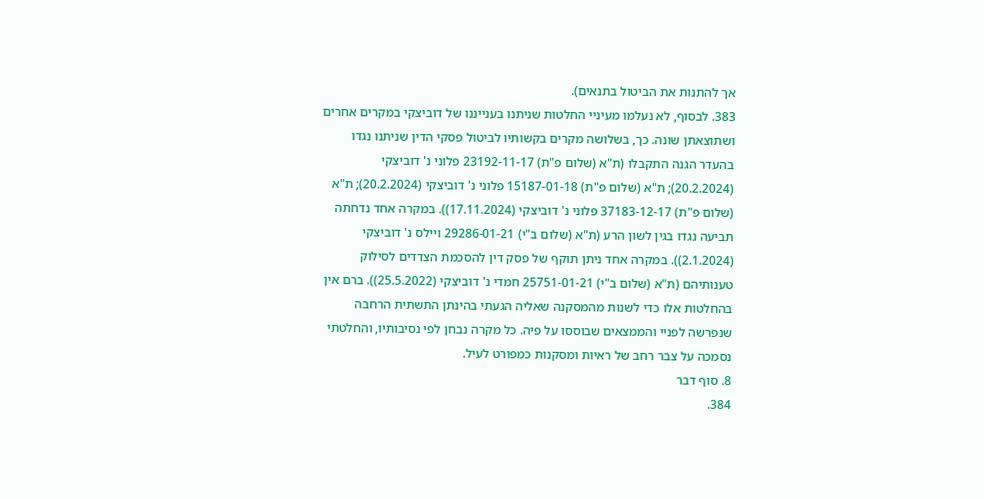אך להתנות את הביטול בתנאים).
383. לבסוף, לא נעלמו מעיניי החלטות שניתנו בענייננו של דוביצקי במקרים אחרים ושתוצאתן שונה. כך, בשלושה מקרים בקשותיו לביטול פסקי הדין שניתנו נגדו בהעדר הגנה התקבלו (ת"א (שלום פ"ת) 23192-11-17 פלוני נ' דוביצקי (20.2.2024); ת"א (שלום פ"ת) 15187-01-18 פלוני נ' דוביצקי (20.2.2024); ת"א (שלום פ"ת) 37183-12-17 פלוני נ' דוביצקי (17.11.2024)). במקרה אחד נדחתה תביעה נגדו בגין לשון הרע (ת"א (שלום ב"י) 29286-01-21 ויילס נ' דוביצקי (2.1.2024)). במקרה אחד ניתן תוקף של פסק דין להסכמת הצדדים לסילוק טענותיהם (ת"א (שלום ב"י) 25751-01-21 חמדי נ' דוביצקי (25.5.2022)). ברם אין בהחלטות אלו כדי לשנות מהמסקנה שאליה הגעתי בהינתן התשתית הרחבה שנפרשה לפניי והממצאים שבוססו על פיה. כל מקרה נבחן לפי נסיבותיו, והחלטתי נסמכה על צבר רחב של ראיות ומסקנות כמפורט לעיל.
8. סוף דבר
384.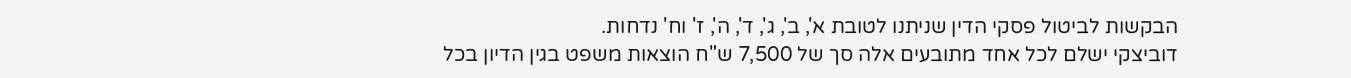הבקשות לביטול פסקי הדין שניתנו לטובת א', ב', ג', ד', ה', ז' וח' נדחות.
דוביצקי ישלם לכל אחד מתובעים אלה סך של 7,500 ש"ח הוצאות משפט בגין הדיון בכל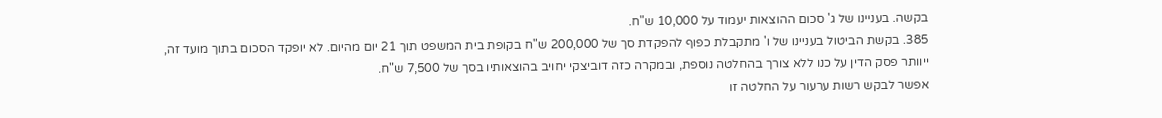בקשה. בעניינו של ג' סכום ההוצאות יעמוד על 10,000 ש"ח.
385. בקשת הביטול בעניינו של ו' מתקבלת כפוף להפקדת סך של 200,000 ש"ח בקופת בית המשפט תוך 21 יום מהיום. לא יופקד הסכום בתוך מועד זה, ייוותר פסק הדין על כנו ללא צורך בהחלטה נוספת, ובמקרה כזה דוביצקי יחויב בהוצאותיו בסך של 7,500 ש"ח.
אפשר לבקש רשות ערעור על החלטה זו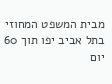מבית המשפט המחוזי בתל אביב יפו תוך 60 יום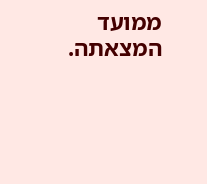ממועד המצאתה.